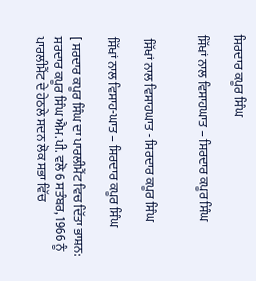ਸਿਰਦਾਰ ਕਪੂਰ ਸਿੰਘ

ਸਿੱਖਾਂ ਨਾਲ ਵਿਸਾਹਘਾਤ – ਸਿਰਦਾਰ ਕਪੂਰ ਸਿੰਘ


 ਸਿੱਖਾਂ ਨਾਲ ਵਿਸਾਹਘਾਤ - ਸਿਰਦਾਰ ਕਪੂਰ ਸਿੰਘ

ਸਿੱਖਾਂ ਨਾਲ ਵਿਸਾਹ-ਘਾਤ – ਸਿਰਦਾਰ ਕਪੂਰ ਸਿੰਘ

[ ਸਰਦਾਰ ਕਪੂਰ ਸਿੰਘ ਦਾ ਪਾਰਲੀਮੈਂਟ ਵਿਚ ਦਿੱਤਾ ਭਾਸ਼ਨ:
ਸਰਦਾਰ ਕਪੂਰ ਸਿੰਘ ਐਮ.ਪੀ. ਵਲੋ 6 ਸਤੰਬਰ, 1966 ਨੂੰ ਪਾਰਲੀਮੈਂਟ ਦੇ ਹੇਠਲੇ ਸਦਨ ਲੋਕ ਸਭਾ ਵਿੱਚ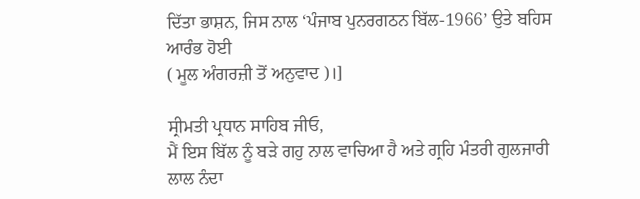ਦਿੱਤਾ ਭਾਸ਼ਨ, ਜਿਸ ਨਾਲ ‘ਪੰਜਾਬ ਪੁਨਰਗਠਨ ਬਿੱਲ-1966’ ਉਤੇ ਬਹਿਸ ਆਰੰਭ ਹੋਈ
( ਮੂਲ ਅੰਗਰਜ਼ੀ ਤੋਂ ਅਨੁਵਾਦ )।]

ਸ੍ਰੀਮਤੀ ਪ੍ਰਧਾਨ ਸਾਹਿਬ ਜੀਓ,
ਮੈਂ ਇਸ ਬਿੱਲ ਨੂੰ ਬੜੇ ਗਹੁ ਨਾਲ ਵਾਚਿਆ ਹੈ ਅਤੇ ਗ੍ਰਹਿ ਮੰਤਰੀ ਗੁਲਜਾਰੀ ਲਾਲ ਨੰਦਾ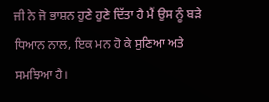ਜੀ ਨੇ ਜੋ ਭਾਸ਼ਨ ਹੁਣੇ ਹੁਣੇ ਦਿੱਤਾ ਹੈ ਮੈਂ ਉਸ ਨੂੰ ਬੜੇ ਧਿਆਨ ਨਾਲ, ਇਕ ਮਨ ਹੋ ਕੇ ਸੁਣਿਆ ਅਤੇ ਸਮਝਿਆ ਹੈ।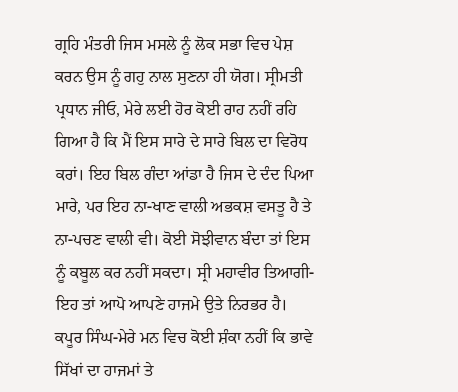ਗ੍ਰਹਿ ਮੰਤਰੀ ਜਿਸ ਮਸਲੇ ਨੂੰ ਲੋਕ ਸਭਾ ਵਿਚ ਪੇਸ਼ ਕਰਨ ਉਸ ਨੂੰ ਗਹੁ ਨਾਲ ਸੁਣਨਾ ਹੀ ਯੋਗ। ਸ੍ਰੀਮਤੀ ਪ੍ਰਧਾਨ ਜੀਓ, ਮੇਰੇ ਲਈ ਹੋਰ ਕੋਈ ਰਾਹ ਨਹੀਂ ਰਹਿ ਗਿਆ ਹੈ ਕਿ ਮੈਂ ਇਸ ਸਾਰੇ ਦੇ ਸਾਰੇ ਬਿਲ ਦਾ ਵਿਰੋਧ ਕਰਾਂ। ਇਹ ਬਿਲ ਗੰਦਾ ਆਂਡਾ ਹੈ ਜਿਸ ਦੇ ਦੰਦ ਪਿਆ ਮਾਰੇ, ਪਰ ਇਹ ਨਾ-ਖਾਣ ਵਾਲੀ ਅਭਕਸ਼ ਵਸਤੂ ਹੈ ਤੇ ਨਾ-ਪਚਣ ਵਾਲੀ ਵੀ। ਕੋਈ ਸੋਝੀਵਾਨ ਬੰਦਾ ਤਾਂ ਇਸ ਨੂੰ ਕਬੂਲ ਕਰ ਨਹੀਂ ਸਕਦਾ। ਸ੍ਰੀ ਮਹਾਵੀਰ ਤਿਆਗੀ-ਇਹ ਤਾਂ ਆਪੋ ਆਪਣੇ ਹਾਜਮੇ ਉਤੇ ਨਿਰਭਰ ਹੈ। ਕਪੂਰ ਸਿੰਘ-ਮੇਰੇ ਮਨ ਵਿਚ ਕੋਈ ਸ਼ੰਕਾ ਨਹੀਂ ਕਿ ਭਾਵੇ ਸਿੱਖਾਂ ਦਾ ਹਾਜਮਾਂ ਤੇ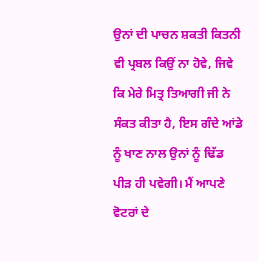ਉਨਾਂ ਦੀ ਪਾਚਨ ਸ਼ਕਤੀ ਕਿਤਨੀ ਵੀ ਪ੍ਰਬਲ ਕਿਉਂ ਨਾ ਹੋਵੇ, ਜਿਵੇ ਕਿ ਮੇਰੇ ਮਿਤ੍ਰ ਤਿਆਗੀ ਜੀ ਨੇ ਸੰਕਤ ਕੀਤਾ ਹੈ, ਇਸ ਗੰਦੇ ਆਂਡੇ ਨੂੰ ਖਾਣ ਨਾਲ ਉਨਾਂ ਨੂੰ ਢਿੱਡ ਪੀੜ ਹੀ ਪਵੇਗੀ। ਮੈਂ ਆਪਣੇ ਵੋਟਰਾਂ ਦੇ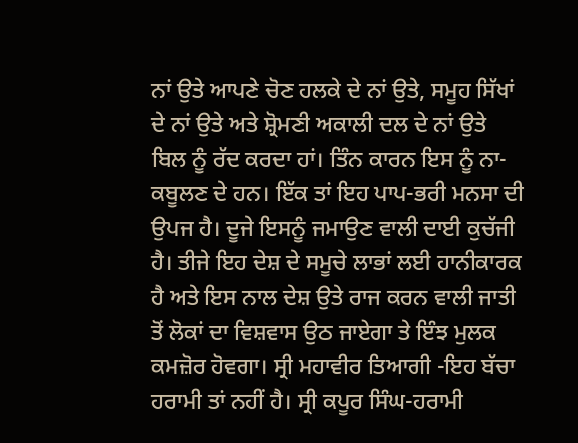ਨਾਂ ਉਤੇ ਆਪਣੇ ਚੋਣ ਹਲਕੇ ਦੇ ਨਾਂ ਉਤੇ, ਸਮੂਹ ਸਿੱਖਾਂ ਦੇ ਨਾਂ ਉਤੇ ਅਤੇ ਸ਼੍ਰੋਮਣੀ ਅਕਾਲੀ ਦਲ ਦੇ ਨਾਂ ਉਤੇ ਬਿਲ ਨੂੰ ਰੱਦ ਕਰਦਾ ਹਾਂ। ਤਿੰਨ ਕਾਰਨ ਇਸ ਨੂੰ ਨਾ-ਕਬੂਲਣ ਦੇ ਹਨ। ਇੱਕ ਤਾਂ ਇਹ ਪਾਪ-ਭਰੀ ਮਨਸਾ ਦੀ ਉਪਜ ਹੈ। ਦੂਜੇ ਇਸਨੂੰ ਜਮਾਉਣ ਵਾਲੀ ਦਾਈ ਕੁਚੱਜੀ ਹੈ। ਤੀਜੇ ਇਹ ਦੇਸ਼ ਦੇ ਸਮੂਚੇ ਲਾਭਾਂ ਲਈ ਹਾਨੀਕਾਰਕ ਹੈ ਅਤੇ ਇਸ ਨਾਲ ਦੇਸ਼ ਉਤੇ ਰਾਜ ਕਰਨ ਵਾਲੀ ਜਾਤੀ ਤੋਂ ਲੋਕਾਂ ਦਾ ਵਿਸ਼ਵਾਸ ਉਠ ਜਾਏਗਾ ਤੇ ਇੰਝ ਮੁਲਕ ਕਮਜ਼ੋਰ ਹੋਵਗਾ। ਸ੍ਰੀ ਮਹਾਵੀਰ ਤਿਆਗੀ -ਇਹ ਬੱਚਾ ਹਰਾਮੀ ਤਾਂ ਨਹੀਂ ਹੈ। ਸ੍ਰੀ ਕਪੂਰ ਸਿੰਘ-ਹਰਾਮੀ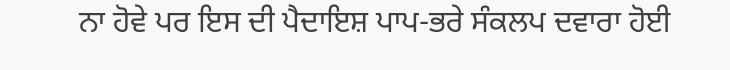ਨਾ ਹੋਵੇ ਪਰ ਇਸ ਦੀ ਪੈਦਾਇਸ਼ ਪਾਪ-ਭਰੇ ਸੰਕਲਪ ਦਵਾਰਾ ਹੋਈ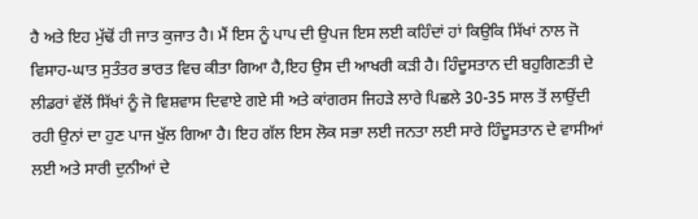ਹੈ ਅਤੇ ਇਹ ਮੁੱਢੋਂ ਹੀ ਜਾਤ ਕੁਜਾਤ ਹੈ। ਮੈਂ ਇਸ ਨੂੰ ਪਾਪ ਦੀ ਉਪਜ ਇਸ ਲਈ ਕਹਿੰਦਾਂ ਹਾਂ ਕਿਉਕਿ ਸਿੱਖਾਂ ਨਾਲ ਜੋ ਵਿਸਾਹ-ਘਾਤ ਸੁਤੰਤਰ ਭਾਰਤ ਵਿਚ ਕੀਤਾ ਗਿਆ ਹੈ,ਇਹ ਉਸ ਦੀ ਆਖਰੀ ਕੜੀ ਹੈ। ਹਿੰਦੂਸਤਾਨ ਦੀ ਬਹੁਗਿਣਤੀ ਦੇ ਲੀਡਰਾਂ ਵੱਲੋਂ ਸਿੱਖਾਂ ਨੂੰ ਜੋ ਵਿਸ਼ਵਾਸ ਦਿਵਾਏ ਗਏ ਸੀ ਅਤੇ ਕਾਂਗਰਸ ਜਿਹੜੇ ਲਾਰੇ ਪਿਛਲੇ 30-35 ਸਾਲ ਤੋਂ ਲਾਉਂਦੀ ਰਹੀ ਉਨਾਂ ਦਾ ਹੁਣ ਪਾਜ ਖੁੱਲ ਗਿਆ ਹੈ। ਇਹ ਗੱਲ ਇਸ ਲੋਕ ਸਭਾ ਲਈ ਜਨਤਾ ਲਈ ਸਾਰੇ ਹਿੰਦੂਸਤਾਨ ਦੇ ਵਾਸੀਆਂ ਲਈ ਅਤੇ ਸਾਰੀ ਦੁਨੀਆਂ ਦੇ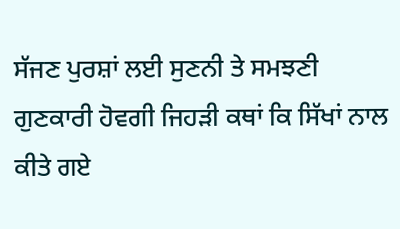ਸੱਜਣ ਪੁਰਸ਼ਾਂ ਲਈ ਸੁਣਨੀ ਤੇ ਸਮਝਣੀ ਗੁਣਕਾਰੀ ਹੋਵਗੀ ਜਿਹੜੀ ਕਥਾਂ ਕਿ ਸਿੱਖਾਂ ਨਾਲ ਕੀਤੇ ਗਏ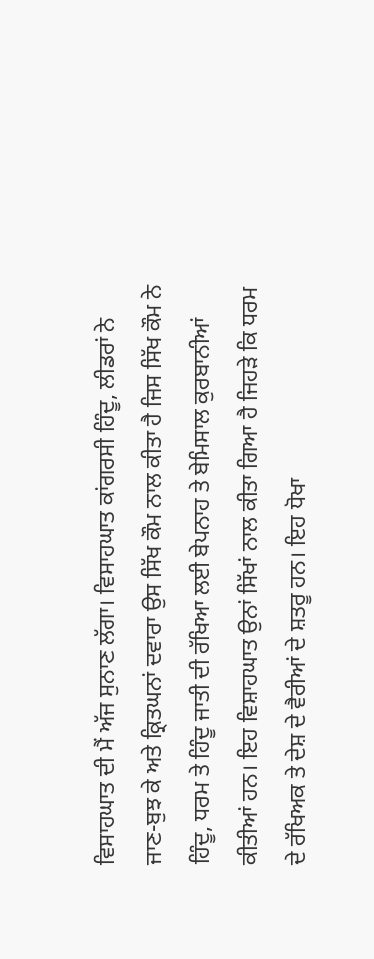ਵਿਸਾਹਘਾਤ ਦੀ ਮੈਂ ਅੱਜ ਸੁਨਾਣ ਲੱਗਾ। ਵਿਸਾਹਘਾਤ ਕਾਂਗਰਸੀ ਹਿੰਦੂ, ਲੀਡਰਾਂ ਨੇ ਜਾਣ-ਬੁਝ ਕੇ ਅਤੇ ਕ੍ਰਿਤਘਨਾਂ ਦਵਾਰਾ ਉਸ ਸਿੱਖ ਕੌਮ ਨਾਲ ਕੀਤਾ ਹੈ ਜਿਸ ਸਿੱਖ ਕੌਮ ਨੇ ਹਿੰਦੂ, ਧਰਮ ਤੇ ਹਿੰਦੂ ਜਾਤੀ ਦੀ ਰੱਖਿਆ ਲਈ ਬੇਪਨਾਹ ਤੇ ਬੇਮਿਸਾਲ ਕੁਰਬਾਨੀਆਂ ਕੀਤੀਆਂ ਹਨ। ਇਹ ਵਿਸ਼ਾਹਘਾਤ ਉਨਾਂ ਸਿੱਖਾਂ ਨਾਲ ਕੀਤਾ ਗਿਆ ਹੈ ਜਿਹੜੇ ਕਿ ਧਰਮ ਦੇ ਰੱਖਿਅਕ ਤੇ ਦੇਸ਼ ਦੇ ਵੈਰੀਆਂ ਦੇ ਸ਼ਤਰੂ ਹਨ। ਇਹ ਧੋਖਾ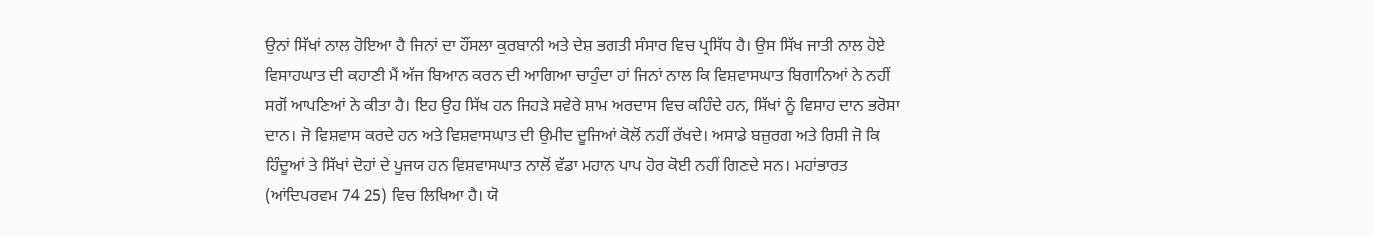ਉਨਾਂ ਸਿੱਖਾਂ ਨਾਲ ਹੋਇਆ ਹੈ ਜਿਨਾਂ ਦਾ ਹੌਂਸਲਾ ਕੁਰਬਾਨੀ ਅਤੇ ਦੇਸ਼ ਭਗਤੀ ਸੰਸਾਰ ਵਿਚ ਪ੍ਰਸਿੱਧ ਹੈ। ਉਸ ਸਿੱਖ ਜਾਤੀ ਨਾਲ ਹੋਏ ਵਿਸਾਹਘਾਤ ਦੀ ਕਹਾਣੀ ਮੈਂ ਅੱਜ ਬਿਆਨ ਕਰਨ ਦੀ ਆਗਿਆ ਚਾਹੁੰਦਾ ਹਾਂ ਜਿਨਾਂ ਨਾਲ ਕਿ ਵਿਸ਼ਵਾਸਘਾਤ ਬਿਗਾਨਿਆਂ ਨੇ ਨਹੀਂ ਸਗੋਂ ਆਪਣਿਆਂ ਨੇ ਕੀਤਾ ਹੈ। ਇਹ ਉਹ ਸਿੱਖ ਹਨ ਜਿਹੜੇ ਸਵੇਰੇ ਸ਼ਾਮ ਅਰਦਾਸ ਵਿਚ ਕਹਿੰਦੇ ਹਨ, ਸਿੱਖਾਂ ਨੂੰ ਵਿਸਾਹ ਦਾਨ ਭਰੋਸਾ ਦਾਨ। ਜੋ ਵਿਸ਼ਵਾਸ ਕਰਦੇ ਹਨ ਅਤੇ ਵਿਸ਼ਵਾਸਘਾਤ ਦੀ ਉਮੀਦ ਦੂਜਿਆਂ ਕੋਲੋਂ ਨਹੀਂ ਰੱਖਦੇ। ਅਸਾਡੇ ਬਜ਼ੁਰਗ ਅਤੇ ਰਿਸ਼ੀ ਜੋ ਕਿ ਹਿੰਦੂਆਂ ਤੇ ਸਿੱਖਾਂ ਦੋਹਾਂ ਦੇ ਪੂਜਯ ਹਨ ਵਿਸ਼ਵਾਸਘਾਤ ਨਾਲੋਂ ਵੱਡਾ ਮਹਾਨ ਪਾਪ ਹੋਰ ਕੋਈ ਨਹੀਂ ਗਿਣਦੇ ਸਨ। ਮਹਾਂਭਾਰਤ (ਆਂਦਿਪਰਵਮ 74 25) ਵਿਚ ਲਿਖਿਆ ਹੈ। ਯੋ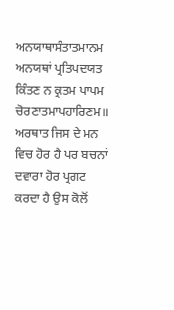ਅਨਯਾਥਾਸੰਤਾਤਮਾਨਮ ਅਨਯਥਾਂ ਪ੍ਰਤਿਪਦਯਤ ਕਿੰਤਣ ਨ ਕ੍ਰਤਮ ਪਾਪਮ ਚੋਰਣਾਤਮਾਪਹਾਰਿਣਮ॥ ਅਰਥਾਤ ਜਿਸ ਦੇ ਮਨ ਵਿਚ ਹੋਰ ਹੈ ਪਰ ਬਚਨਾਂ ਦਵਾਰਾ ਹੋਰ ਪ੍ਰਗਟ ਕਰਦਾ ਹੈ ਉਸ ਕੋਲੋਂ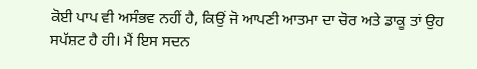ਕੋਈ ਪਾਪ ਵੀ ਅਸੰਭਵ ਨਹੀਂ ਹੈ, ਕਿਉਂ ਜੋ ਆਪਣੀ ਆਤਮਾ ਦਾ ਚੋਰ ਅਤੇ ਡਾਕੂ ਤਾਂ ਉਹ ਸਪੱਸ਼ਟ ਹੈ ਹੀ। ਮੈਂ ਇਸ ਸਦਨ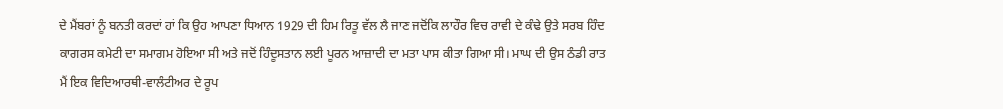ਦੇ ਮੈਂਬਰਾਂ ਨੂੰ ਬਨਤੀ ਕਰਦਾਂ ਹਾਂ ਕਿ ਉਹ ਆਪਣਾ ਧਿਆਨ 1929 ਦੀ ਹਿਮ ਰਿਤੂ ਵੱਲ ਲੈ ਜਾਣ ਜਦੋਂਕਿ ਲਾਹੌਰ ਵਿਚ ਰਾਵੀ ਦੇ ਕੰਢੇ ਉਤੇ ਸਰਬ ਹਿੰਦ ਕਾਗਰਸ ਕਮੇਟੀ ਦਾ ਸਮਾਗਮ ਹੋਇਆ ਸੀ ਅਤੇ ਜਦੋਂ ਹਿੰਦੂਸਤਾਨ ਲਈ ਪੂਰਨ ਆਜ਼ਾਦੀ ਦਾ ਮਤਾ ਪਾਸ ਕੀਤਾ ਗਿਆ ਸੀ। ਮਾਘ ਦੀ ਉਸ ਠੰਡੀ ਰਾਤ ਮੈਂ ਇਕ ਵਿਦਿਆਰਥੀ-ਵਾਲੰਟੀਅਰ ਦੇ ਰੂਪ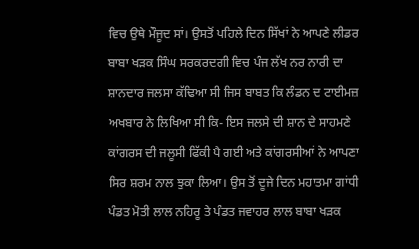ਵਿਚ ਉਥੇ ਮੌਜੂਦ ਸਾਂ। ਉਸਤੋਂ ਪਹਿਲੇ ਦਿਨ ਸਿੱਖਾਂ ਨੇ ਆਪਣੇ ਲੀਡਰ ਬਾਬਾ ਖੜਕ ਸਿੰਘ ਸਰਕਰਦਗੀ ਵਿਚ ਪੰਜ ਲੱਖ ਨਰ ਨਾਰੀ ਦਾ ਸ਼ਾਨਦਾਰ ਜਲਸਾ ਕੱਢਿਆ ਸੀ ਜਿਸ ਬਾਬਤ ਕਿ ਲੰਡਨ ਦ ਟਾਈਮਜ਼ ਅਖਬਾਰ ਨੇ ਲਿਖਿਆ ਸੀ ਕਿ- ਇਸ ਜਲਸੇ ਦੀ ਸ਼ਾਨ ਦੇ ਸਾਹਮਣੇ ਕਾਂਗਰਸ ਦੀ ਜਲੂਸੀ ਫਿੱਕੀ ਪੈ ਗਈ ਅਤੇ ਕਾਂਗਰਸੀਆਂ ਨੇ ਆਪਣਾ ਸਿਰ ਸ਼ਰਮ ਨਾਲ ਝੁਕਾ ਲਿਆ। ਉਸ ਤੋਂ ਦੂਜੇ ਦਿਨ ਮਹਾਤਮਾ ਗਾਂਧੀ ਪੰਡਤ ਮੋਤੀ ਲਾਲ ਨਹਿਰੂ ਤੇ ਪੰਡਤ ਜਵਾਹਰ ਲਾਲ ਬਾਬਾ ਖੜਕ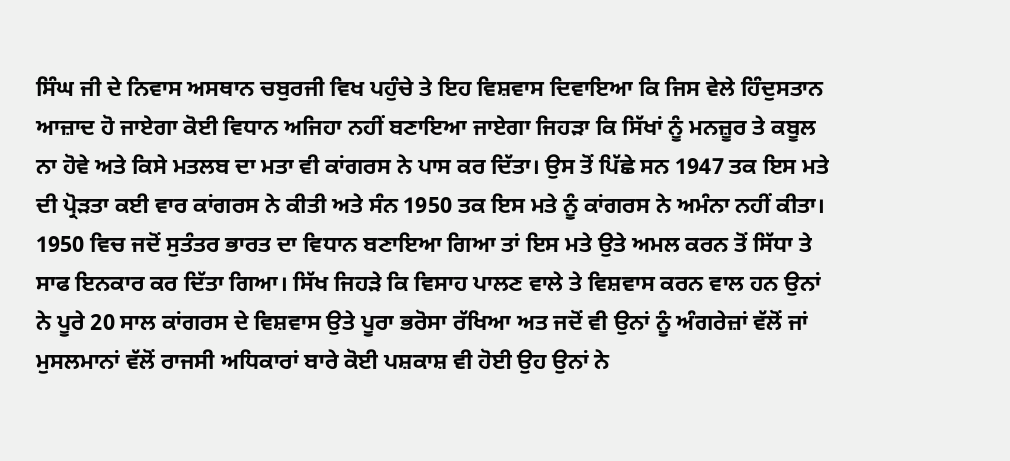ਸਿੰਘ ਜੀ ਦੇ ਨਿਵਾਸ ਅਸਥਾਨ ਚਬੁਰਜੀ ਵਿਖ ਪਹੁੰਚੇ ਤੇ ਇਹ ਵਿਸ਼ਵਾਸ ਦਿਵਾਇਆ ਕਿ ਜਿਸ ਵੇਲੇ ਹਿੰਦੁਸਤਾਨ ਆਜ਼ਾਦ ਹੋ ਜਾਏਗਾ ਕੋਈ ਵਿਧਾਨ ਅਜਿਹਾ ਨਹੀਂ ਬਣਾਇਆ ਜਾਏਗਾ ਜਿਹੜਾ ਕਿ ਸਿੱਖਾਂ ਨੂੰ ਮਨਜ਼ੂਰ ਤੇ ਕਬੂਲ ਨਾ ਹੋਵੇ ਅਤੇ ਕਿਸੇ ਮਤਲਬ ਦਾ ਮਤਾ ਵੀ ਕਾਂਗਰਸ ਨੇ ਪਾਸ ਕਰ ਦਿੱਤਾ। ਉਸ ਤੋਂ ਪਿੱਛੇ ਸਨ 1947 ਤਕ ਇਸ ਮਤੇ ਦੀ ਪ੍ਰੋੜਤਾ ਕਈ ਵਾਰ ਕਾਂਗਰਸ ਨੇ ਕੀਤੀ ਅਤੇ ਸੰਨ 1950 ਤਕ ਇਸ ਮਤੇ ਨੂੰ ਕਾਂਗਰਸ ਨੇ ਅਮੰਨਾ ਨਹੀਂ ਕੀਤਾ। 1950 ਵਿਚ ਜਦੋਂ ਸੁਤੰਤਰ ਭਾਰਤ ਦਾ ਵਿਧਾਨ ਬਣਾਇਆ ਗਿਆ ਤਾਂ ਇਸ ਮਤੇ ਉਤੇ ਅਮਲ ਕਰਨ ਤੋਂ ਸਿੱਧਾ ਤੇ ਸਾਫ ਇਨਕਾਰ ਕਰ ਦਿੱਤਾ ਗਿਆ। ਸਿੱਖ ਜਿਹੜੇ ਕਿ ਵਿਸਾਹ ਪਾਲਣ ਵਾਲੇ ਤੇ ਵਿਸ਼ਵਾਸ ਕਰਨ ਵਾਲ ਹਨ ਉਨਾਂ ਨੇ ਪੂਰੇ 20 ਸਾਲ ਕਾਂਗਰਸ ਦੇ ਵਿਸ਼ਵਾਸ ਉਤੇ ਪੂਰਾ ਭਰੋਸਾ ਰੱਖਿਆ ਅਤ ਜਦੋਂ ਵੀ ਉਨਾਂ ਨੂੰ ਅੰਗਰੇਜ਼ਾਂ ਵੱਲੋਂ ਜਾਂ ਮੁਸਲਮਾਨਾਂ ਵੱਲੋਂ ਰਾਜਸੀ ਅਧਿਕਾਰਾਂ ਬਾਰੇ ਕੋਈ ਪਸ਼ਕਾਸ਼ ਵੀ ਹੋਈ ਉਹ ਉਨਾਂ ਨੇ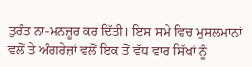ਤੁਰੰਤ ਨਾ-ਮਨਜ਼ੂਰ ਕਰ ਦਿੱਤੀ। ਇਸ ਸਮੇ ਵਿਚ ਮੁਸਲਮਾਨਾਂ ਵਲੋਂ ਤੇ ਅੰਗਰੇਜ਼ਾਂ ਵਲੋਂ ਇਕ ਤੋਂ ਵੱਧ ਵਾਰ ਸਿੱਖਾਂ ਨੂੰ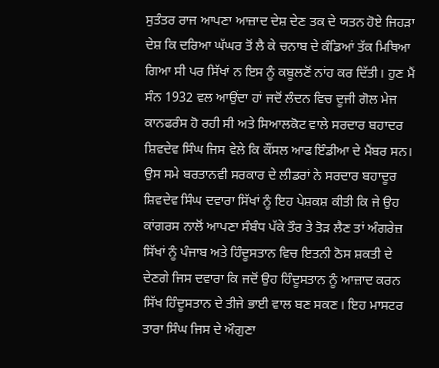ਸੁਤੰਤਰ ਰਾਜ ਆਪਣਾ ਆਜ਼ਾਦ ਦੇਸ਼ ਦੇਣ ਤਕ ਦੇ ਯਤਨ ਹੋਏ ਜਿਹੜਾ ਦੇਸ਼ ਕਿ ਦਰਿਆ ਘੱਘਰ ਤੋਂ ਲੈ ਕੇ ਚਨਾਬ ਦੇ ਕੰਡਿਆਂ ਤੱਕ ਮਿਥਿਆ ਗਿਆ ਸੀ ਪਰ ਸਿੱਖਾਂ ਨ ਇਸ ਨੂੰ ਕਬੂਲਣੋਂ ਨਾਂਹ ਕਰ ਦਿੱਤੀ। ਹੁਣ ਮੈਂ ਸੰਨ 1932 ਵਲ ਆਉਂਦਾ ਹਾਂ ਜਦੋਂ ਲੰਦਨ ਵਿਚ ਦੂਜੀ ਗੋਲ ਮੇਜ ਕਾਨਫਰੰਸ ਹੋ ਰਹੀ ਸੀ ਅਤੇ ਸਿਆਲਕੋਟ ਵਾਲੇ ਸਰਦਾਰ ਬਹਾਦਰ ਸ਼ਿਵਦੇਵ ਸਿੰਘ ਜਿਸ ਵੇਲੇ ਕਿ ਕੌਂਸਲ ਆਫ ਇੰਡੀਆ ਦੇ ਮੈਂਬਰ ਸਨ। ਉਸ ਸਮੇ ਬਰਤਾਨਵੀ ਸਰਕਾਰ ਦੇ ਲੀਡਰਾਂ ਨੇ ਸਰਦਾਰ ਬਹਾਦੂਰ ਸ਼ਿਵਦੇਵ ਸਿੰਘ ਦਵਾਰਾ ਸਿੱਖਾਂ ਨੂੰ ਇਹ ਪੇਸ਼ਕਸ਼ ਕੀਤੀ ਕਿ ਜੇ ਉਹ ਕਾਂਗਰਸ ਨਾਲੋਂ ਆਪਣਾ ਸੰਬੰਧ ਪੱਕੇ ਤੌਰ ਤੇ ਤੋੜ ਲੈਣ ਤਾਂ ਅੰਗਰੇਜ਼ ਸਿੱਖਾਂ ਨੂੰ ਪੰਜਾਬ ਅਤੇ ਹਿੰਦੂਸਤਾਨ ਵਿਚ ਇਤਨੀ ਠੋਸ ਸ਼ਕਤੀ ਦੇ ਦੇਣਗੇ ਜਿਸ ਦਵਾਰਾ ਕਿ ਜਦੋਂ ਉਹ ਹਿੰਦੂਸਤਾਨ ਨੂੰ ਆਜ਼ਾਦ ਕਰਨ ਸਿੱਖ ਹਿੰਦੂਸਤਾਨ ਦੇ ਤੀਜੇ ਭਾਈ ਵਾਲ ਬਣ ਸਕਣ। ਇਹ ਮਾਸਟਰ ਤਾਰਾ ਸਿੰਘ ਜਿਸ ਦੇ ਔਗੁਣਾ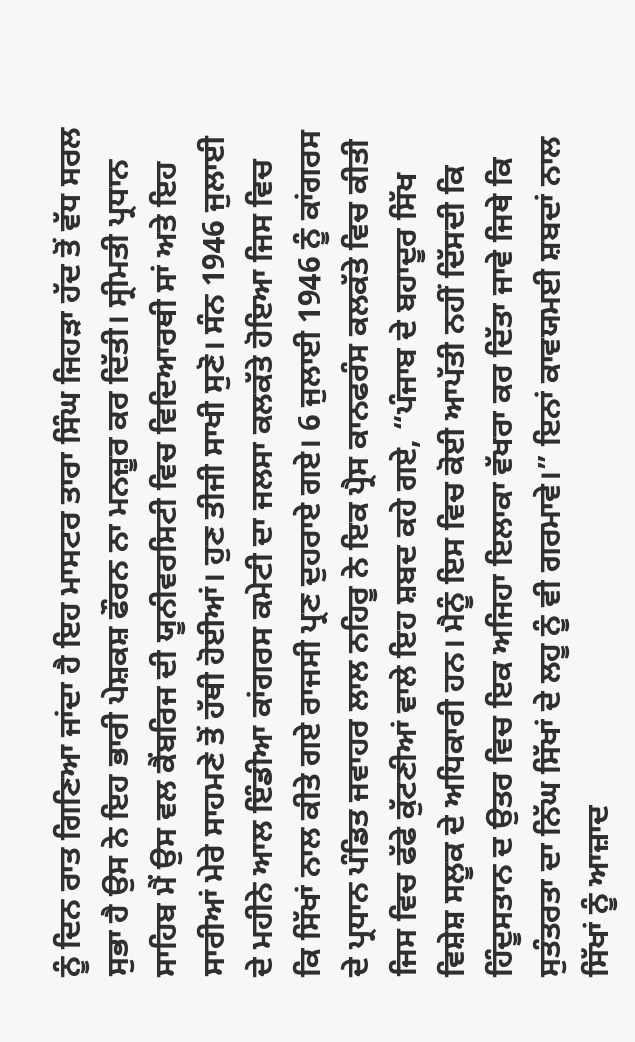ਨੂੰ ਦਿਨ ਰਾਤ ਗਿਣਿਆ ਜਾਂਦਾ ਹੈ ਇਹ ਮਾਸਟਰ ਤਾਰਾ ਸਿੰਘ ਜਿਹੜਾ ਹੱਦ ਤੋਂ ਵੱਧ ਸਰਲ ਸੁਭਾ ਹੈ ਉਸ ਨੇ ਇਹ ਭਾਰੀ ਪੇਸ਼ਕਸ਼ ਫੌਰਨ ਨਾ ਮਨਜ਼ੂਰ ਕਰ ਦਿੱਤੀ। ਸ੍ਰੀਮਤੀ ਪ੍ਰਧਾਨ ਸਾਹਿਬ ਮੈਂ ਉਸ ਵਲ ਕੈਂਬਰਿਜ ਦੀ ਯੂਨੀਵਰਸਿਟੀ ਵਿਚ ਵਿਦਿਆਰਥੀ ਸਾਂ ਅਤੇ ਇਹ ਸਾਰੀਆਂ ਮੇਰੇ ਸਾਹਮਣੇ ਤੋਂ ਹੱਥੀ ਹੋਈਆਂ। ਹੁਣ ਤੀਜੀ ਸਾਖੀ ਸੁਣੋ। ਸੰਨ 1946 ਜੁਲਾਈ ਦੇ ਮਹੀਨੇ ਆਲ ਇੰਡੀਆ ਕਾਂਗਰਸ ਕਮੇਟੀ ਦਾ ਜਲਸਾ ਕਲਕੱਤੇ ਹੋਇਆ ਜਿਸ ਵਿਚ ਕਿ ਸਿੱਖਾਂ ਨਾਲ ਕੀਤੇ ਗਏ ਰਾਜਸੀ ਪ੍ਰਣ ਦੁਹਰਾਏ ਗਏ। 6 ਜੁਲਾਈ 1946 ਨੂੰ ਕਾਂਗਰਸ ਦੇ ਪ੍ਰਧਾਨ ਪੰਡਿਤ ਜਵਾਹਰ ਲਾਲ ਨਹਿਰੂ ਨੇ ਇਕ ਪ੍ਰੈਸ ਕਾਨਫਰੰਸ ਕਲਕੱਤੇ ਵਿਚ ਕੀਤੀ ਜਿਸ ਵਿਚ ਫੱਫੇ ਕੁੱਟਣੀਆਂ ਵਾਲੇ ਇਹ ਸ਼ਬਦ ਕਹੇ ਗਏ, “ਪੰਜਾਬ ਦੇ ਬਹਾਦੂਰ ਸਿੱਖ ਵਿਸ਼ੇਸ਼ ਸਲੂਕ ਦੇ ਅਧਿਕਾਰੀ ਹਨ। ਮੈਨੂੰ ਇਸ ਵਿਚ ਕੋਈ ਆਪੱਤੀ ਨਹੀਂ ਦਿੱਸਦੀ ਕਿ ਹਿੰਦੂਸਤਾਨ ਦ ਉਤਰ ਵਿਚ ਇਕ ਅਜਿਹਾ ਇਲਾਕਾ ਵੱਖਰਾ ਕਰ ਦਿੱਤਾ ਜਾਵੇ ਜਿਥੇ ਕਿ ਸੁਤੰਤਰਤਾ ਦਾ ਨਿੱਘ ਸਿੱਖਾਂ ਦੇ ਲਹੂ ਨੂੰ ਵੀ ਗਰਮਾਵੇ।” ਇਨਾਂ ਕਾਵਯਮਈ ਸ਼ਬਦਾਂ ਨਾਲ ਸਿੱਖਾਂ ਨੂੰ ਆਜ਼ਾਦ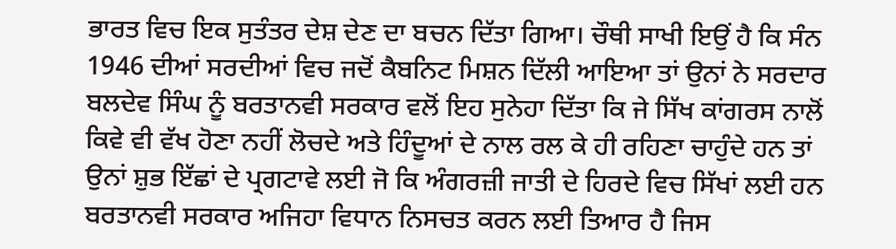ਭਾਰਤ ਵਿਚ ਇਕ ਸੁਤੰਤਰ ਦੇਸ਼ ਦੇਣ ਦਾ ਬਚਨ ਦਿੱਤਾ ਗਿਆ। ਚੌਥੀ ਸਾਖੀ ਇਉਂ ਹੈ ਕਿ ਸੰਨ 1946 ਦੀਆਂ ਸਰਦੀਆਂ ਵਿਚ ਜਦੋਂ ਕੈਬਨਿਟ ਮਿਸ਼ਨ ਦਿੱਲੀ ਆਇਆ ਤਾਂ ਉਨਾਂ ਨੇ ਸਰਦਾਰ ਬਲਦੇਵ ਸਿੰਘ ਨੂੰ ਬਰਤਾਨਵੀ ਸਰਕਾਰ ਵਲੋਂ ਇਹ ਸੁਨੇਹਾ ਦਿੱਤਾ ਕਿ ਜੇ ਸਿੱਖ ਕਾਂਗਰਸ ਨਾਲੋਂ ਕਿਵੇ ਵੀ ਵੱਖ ਹੋਣਾ ਨਹੀਂ ਲੋਚਦੇ ਅਤੇ ਹਿੰਦੂਆਂ ਦੇ ਨਾਲ ਰਲ ਕੇ ਹੀ ਰਹਿਣਾ ਚਾਹੁੰਦੇ ਹਨ ਤਾਂ ਉਨਾਂ ਸ਼ੁਭ ਇੱਛਾਂ ਦੇ ਪ੍ਰਗਟਾਵੇ ਲਈ ਜੋ ਕਿ ਅੰਗਰਜ਼ੀ ਜਾਤੀ ਦੇ ਹਿਰਦੇ ਵਿਚ ਸਿੱਖਾਂ ਲਈ ਹਨ ਬਰਤਾਨਵੀ ਸਰਕਾਰ ਅਜਿਹਾ ਵਿਧਾਨ ਨਿਸਚਤ ਕਰਨ ਲਈ ਤਿਆਰ ਹੈ ਜਿਸ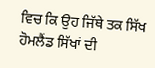ਵਿਚ ਕਿ ਉਹ ਜਿੱਥੇ ਤਕ ਸਿੱਖ ਹੋਮਲੈਂਡ ਸਿੱਖਾਂ ਦੀ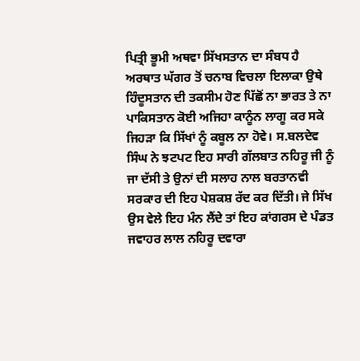ਪਿਤ੍ਰੀ ਭੂਮੀ ਅਥਵਾ ਸਿੱਖਸਤਾਨ ਦਾ ਸੰਬਧ ਹੈ ਅਰਥਾਤ ਘੱਗਰ ਤੋਂ ਚਨਾਬ ਵਿਚਲਾ ਇਲਾਕਾ ਉਥੇ ਹਿੰਦੂਸਤਾਨ ਦੀ ਤਕਸੀਮ ਹੋਣ ਪਿੱਛੋਂ ਨਾ ਭਾਰਤ ਤੇ ਨਾ ਪਾਕਿਸਤਾਨ ਕੋਈ ਅਜਿਹਾ ਕਾਨੂੰਨ ਲਾਗੂ ਕਰ ਸਕੇ ਜਿਹੜਾ ਕਿ ਸਿੱਖਾਂ ਨੂੰ ਕਬੂਲ ਨਾ ਹੋਵੇ। ਸ.ਬਲਦੇਵ ਸਿੰਘ ਨੇ ਝਟਪਟ ਇਹ ਸਾਰੀ ਗੱਲਬਾਤ ਨਹਿਰੂ ਜੀ ਨੂੰ ਜਾ ਦੱਸੀ ਤੇ ਉਨਾਂ ਦੀ ਸਲਾਹ ਨਾਲ ਬਰਤਾਨਵੀ ਸਰਕਾਰ ਦੀ ਇਹ ਪੇਸ਼ਕਸ਼ ਰੱਦ ਕਰ ਦਿੱਤੀ। ਜੇ ਸਿੱਖ ਉਸ ਵੇਲੇ ਇਹ ਮੰਨ ਲੈਂਦੇ ਤਾਂ ਇਹ ਕਾਂਗਰਸ ਦੇ ਪੰਡਤ ਜਵਾਹਰ ਲਾਲ ਨਹਿਰੂ ਦਵਾਰਾ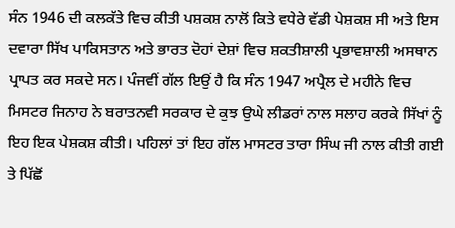ਸੰਨ 1946 ਦੀ ਕਲਕੱਤੇ ਵਿਚ ਕੀਤੀ ਪਸ਼ਕਸ਼ ਨਾਲੋਂ ਕਿਤੇ ਵਧੇਰੇ ਵੱਡੀ ਪੇਸ਼ਕਸ਼ ਸੀ ਅਤੇ ਇਸ ਦਵਾਰਾ ਸਿੱਖ ਪਾਕਿਸਤਾਨ ਅਤੇ ਭਾਰਤ ਦੋਹਾਂ ਦੇਸ਼ਾਂ ਵਿਚ ਸ਼ਕਤੀਸ਼ਾਲੀ ਪ੍ਰਭਾਵਸ਼ਾਲੀ ਅਸਥਾਨ ਪ੍ਰਾਪਤ ਕਰ ਸਕਦੇ ਸਨ। ਪੰਜਵੀਂ ਗੱਲ ਇਉਂ ਹੈ ਕਿ ਸੰਨ 1947 ਅਪ੍ਰੈਲ ਦੇ ਮਹੀਨੇ ਵਿਚ ਮਿਸਟਰ ਜਿਨਾਹ ਨੇ ਬਰਾਤਨਵੀ ਸਰਕਾਰ ਦੇ ਕੁਝ ਉਘੇ ਲੀਡਰਾਂ ਨਾਲ ਸਲਾਹ ਕਰਕੇ ਸਿੱਖਾਂ ਨੂੰ ਇਹ ਇਕ ਪੇਸ਼ਕਸ਼ ਕੀਤੀ। ਪਹਿਲਾਂ ਤਾਂ ਇਹ ਗੱਲ ਮਾਸਟਰ ਤਾਰਾ ਸਿੰਘ ਜੀ ਨਾਲ ਕੀਤੀ ਗਈ ਤੇ ਪਿੱਛੋਂ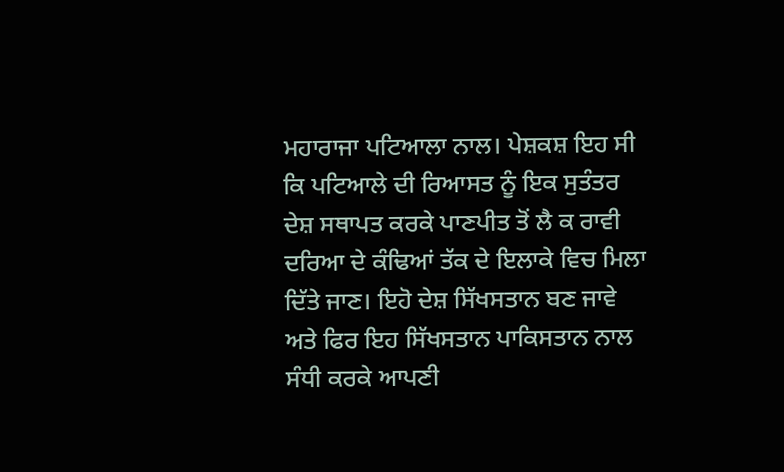ਮਹਾਰਾਜਾ ਪਟਿਆਲਾ ਨਾਲ। ਪੇਸ਼ਕਸ਼ ਇਹ ਸੀ ਕਿ ਪਟਿਆਲੇ ਦੀ ਰਿਆਸਤ ਨੂੰ ਇਕ ਸੁਤੰਤਰ ਦੇਸ਼ ਸਥਾਪਤ ਕਰਕੇ ਪਾਣਪੀਤ ਤੋਂ ਲੈ ਕ ਰਾਵੀ ਦਰਿਆ ਦੇ ਕੰਢਿਆਂ ਤੱਕ ਦੇ ਇਲਾਕੇ ਵਿਚ ਮਿਲਾ ਦਿੱਤੇ ਜਾਣ। ਇਹੋ ਦੇਸ਼ ਸਿੱਖਸਤਾਨ ਬਣ ਜਾਵੇ ਅਤੇ ਫਿਰ ਇਹ ਸਿੱਖਸਤਾਨ ਪਾਕਿਸਤਾਨ ਨਾਲ ਸੰਧੀ ਕਰਕੇ ਆਪਣੀ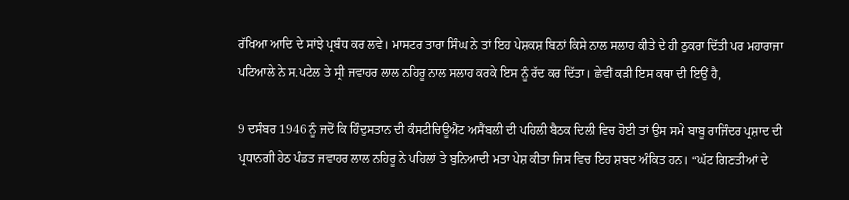ਰੱਖਿਆ ਆਦਿ ਦੇ ਸਾਂਝੇ ਪ੍ਰਬੰਧ ਕਰ ਲਵੇ। ਮਾਸਟਰ ਤਾਰਾ ਸਿੰਘ ਨੇ ਤਾਂ ਇਹ ਪੇਸ਼ਕਸ਼ ਬਿਨਾਂ ਕਿਸੇ ਨਾਲ ਸਲਾਹ ਕੀਤੇ ਦੇ ਹੀ ਠੁਕਰਾ ਦਿੱਤੀ ਪਰ ਮਹਾਰਾਜਾ ਪਟਿਆਲੇ ਨੇ ਸ.ਪਟੇਲ ਤੇ ਸ੍ਰੀ ਜਵਾਹਰ ਲਾਲ ਨਹਿਰੂ ਨਾਲ ਸਲਾਹ ਕਰਕੇ ਇਸ ਨੂੰ ਰੱਦ ਕਰ ਦਿੱਤਾ। ਛੇਵੀਂ ਕੜੀ ਇਸ ਕਥਾ ਦੀ ਇਉਂ ਹੈ,

9 ਦਸੰਬਰ 1946 ਨੂੰ ਜਦੋਂ ਕਿ ਹਿੰਦੁਸਤਾਨ ਦੀ ਕੰਸਟੀਚਿਊਐਂਟ ਅਸੈਂਬਲੀ ਦੀ ਪਹਿਲੀ ਬੈਠਕ ਦਿਲੀ ਵਿਚ ਹੋਈ ਤਾਂ ਉਸ ਸਮੇ ਬਾਬੂ ਰਾਜਿੰਦਰ ਪ੍ਰਸ਼ਾਦ ਦੀ ਪ੍ਰਧਾਨਗੀ ਹੇਠ ਪੰਡਤ ਜਵਾਹਰ ਲਾਲ ਨਹਿਰੂ ਨੇ ਪਹਿਲਾਂ ਤੇ ਬੁਨਿਆਦੀ ਮਤਾ ਪੇਸ਼ ਕੀਤਾ ਜਿਸ ਵਿਚ ਇਹ ਸ਼ਬਦ ਅੰਕਿਤ ਹਨ। “ਘੱਟ ਗਿਣਤੀਆਂ ਦੇ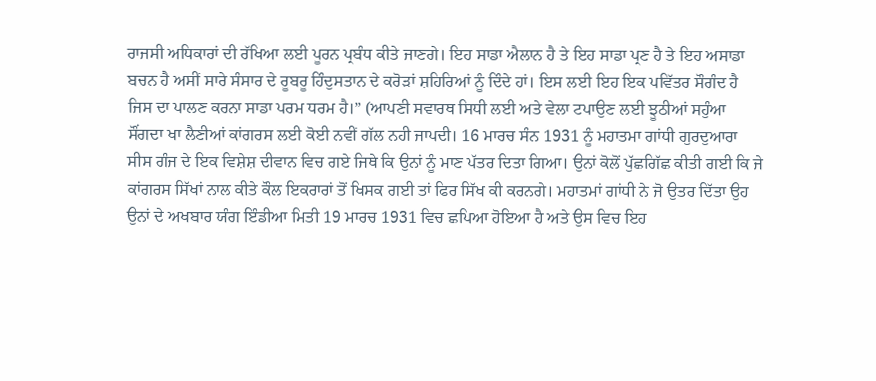ਰਾਜਸੀ ਅਧਿਕਾਰਾਂ ਦੀ ਰੱਖਿਆ ਲਈ ਪੂਰਨ ਪ੍ਰਬੰਧ ਕੀਤੇ ਜਾਣਗੇ। ਇਹ ਸਾਡਾ ਐਲਾਨ ਹੈ ਤੇ ਇਹ ਸਾਡਾ ਪ੍ਰਣ ਹੈ ਤੇ ਇਹ ਅਸਾਡਾ ਬਚਨ ਹੈ ਅਸੀਂ ਸਾਰੇ ਸੰਸਾਰ ਦੇ ਰੂਬਰੂ ਹਿੰਦੁਸਤਾਨ ਦੇ ਕਰੋੜਾਂ ਸ਼ਹਿਰਿਆਂ ਨੂੰ ਦਿੰਦੇ ਹਾਂ। ਇਸ ਲਈ ਇਹ ਇਕ ਪਵਿੱਤਰ ਸੌਗੰਦ ਹੈ ਜਿਸ ਦਾ ਪਾਲਣ ਕਰਨਾ ਸਾਡਾ ਪਰਮ ਧਰਮ ਹੈ।” (ਆਪਣੀ ਸਵਾਰਥ ਸਿਧੀ ਲਈ ਅਤੇ ਵੇਲਾ ਟਪਾਉਣ ਲਈ ਝੂਠੀਆਂ ਸਹੁੰਆ ਸੌਂਗਦਾ ਖਾ ਲੈਣੀਆਂ ਕਾਂਗਰਸ ਲਈ ਕੋਈ ਨਵੀਂ ਗੱਲ ਨਹੀ ਜਾਪਦੀ। 16 ਮਾਰਚ ਸੰਨ 1931 ਨੂੰ ਮਹਾਤਮਾ ਗਾਂਧੀ ਗੁਰਦੁਆਰਾ ਸੀਸ ਗੰਜ ਦੇ ਇਕ ਵਿਸ਼ੇਸ਼ ਦੀਵਾਨ ਵਿਚ ਗਏ ਜਿਥੇ ਕਿ ਉਨਾਂ ਨੂੰ ਮਾਣ ਪੱਤਰ ਦਿਤਾ ਗਿਆ। ਉਨਾਂ ਕੋਲੋਂ ਪੁੱਛਗਿੱਛ ਕੀਤੀ ਗਈ ਕਿ ਜੇ ਕਾਂਗਰਸ ਸਿੱਖਾਂ ਨਾਲ ਕੀਤੇ ਕੌਲ ਇਕਰਾਰਾਂ ਤੋਂ ਖਿਸਕ ਗਈ ਤਾਂ ਫਿਰ ਸਿੱਖ ਕੀ ਕਰਨਗੇ। ਮਹਾਤਮਾਂ ਗਾਂਧੀ ਨੇ ਜੋ ਉਤਰ ਦਿੱਤਾ ਉਹ ਉਨਾਂ ਦੇ ਅਖਬਾਰ ਯੰਗ ਇੰਡੀਆ ਮਿਤੀ 19 ਮਾਰਚ 1931 ਵਿਚ ਛਪਿਆ ਹੋਇਆ ਹੈ ਅਤੇ ਉਸ ਵਿਚ ਇਹ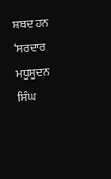ਸ਼ਬਦ ਹਨ ‘ਸਰਦਾਰ ਮਧੂਸੂਦਨ ਸਿੰਘ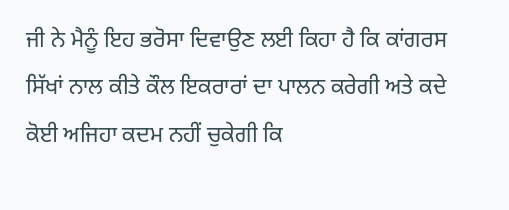ਜੀ ਨੇ ਮੈਨੂੰ ਇਹ ਭਰੋਸਾ ਦਿਵਾਉਣ ਲਈ ਕਿਹਾ ਹੈ ਕਿ ਕਾਂਗਰਸ ਸਿੱਖਾਂ ਨਾਲ ਕੀਤੇ ਕੌਲ ਇਕਰਾਰਾਂ ਦਾ ਪਾਲਨ ਕਰੇਗੀ ਅਤੇ ਕਦੇ ਕੋਈ ਅਜਿਹਾ ਕਦਮ ਨਹੀਂ ਚੁਕੇਗੀ ਕਿ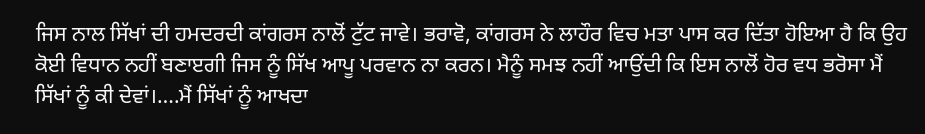ਜਿਸ ਨਾਲ ਸਿੱਖਾਂ ਦੀ ਹਮਦਰਦੀ ਕਾਂਗਰਸ ਨਾਲੋਂ ਟੁੱਟ ਜਾਵੇ। ਭਰਾਵੋ, ਕਾਂਗਰਸ ਨੇ ਲਾਹੌਰ ਵਿਚ ਮਤਾ ਪਾਸ ਕਰ ਦਿੱਤਾ ਹੋਇਆ ਹੈ ਕਿ ਉਹ ਕੋਈ ਵਿਧਾਨ ਨਹੀਂ ਬਣਾੲਗੀ ਜਿਸ ਨੂੰ ਸਿੱਖ ਆਪੂ ਪਰਵਾਨ ਨਾ ਕਰਨ। ਮੈਨੂੰ ਸਮਝ ਨਹੀਂ ਆਉਂਦੀ ਕਿ ਇਸ ਨਾਲੋਂ ਹੋਰ ਵਧ ਭਰੋਸਾ ਮੈਂ ਸਿੱਖਾਂ ਨੂੰ ਕੀ ਦੇਵਾਂ।….ਮੈਂ ਸਿੱਖਾਂ ਨੂੰ ਆਖਦਾ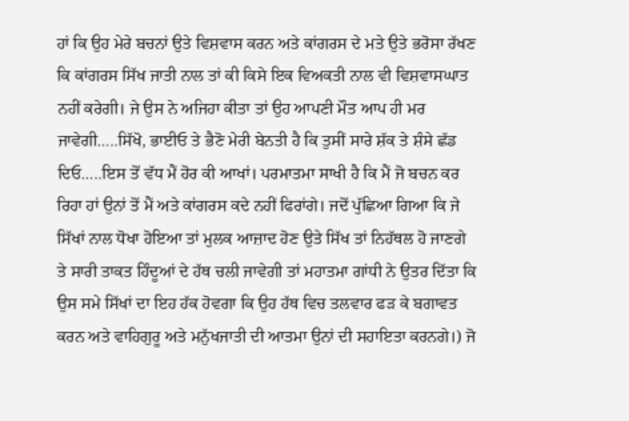ਹਾਂ ਕਿ ਉਹ ਮੇਰੇ ਬਚਨਾਂ ਉਤੇ ਵਿਸ਼ਵਾਸ ਕਰਨ ਅਤੇ ਕਾਂਗਰਸ ਦੇ ਮਤੇ ਉਤੇ ਭਰੋਸਾ ਰੱਖਣ ਕਿ ਕਾਂਗਰਸ ਸਿੱਖ ਜਾਤੀ ਨਾਲ ਤਾਂ ਕੀ ਕਿਸੇ ਇਕ ਵਿਅਕਤੀ ਨਾਲ ਵੀ ਵਿਸ਼ਵਾਸਘਾਤ ਨਹੀਂ ਕਰੇਗੀ। ਜੇ ਉਸ ਨੇ ਅਜਿਹਾ ਕੀਤਾ ਤਾਂ ਉਹ ਆਪਣੀ ਮੌਤ ਆਪ ਹੀ ਮਰ ਜਾਵੇਗੀ…..ਸਿੱਖੋ, ਭਾਈਓ ਤੇ ਭੈਣੋ ਮੇਰੀ ਬੇਨਤੀ ਹੈ ਕਿ ਤੁਸੀਂ ਸਾਰੇ ਸ਼ੱਕ ਤੇ ਸ਼ੰਸੇ ਛੱਡ ਦਿਓ…..ਇਸ ਤੋਂ ਵੱਧ ਮੈਂ ਹੋਰ ਕੀ ਆਖਾਂ। ਪਰਮਾਤਮਾ ਸਾਖੀ ਹੈ ਕਿ ਮੈਂ ਜੋ ਬਚਨ ਕਰ ਰਿਹਾ ਹਾਂ ਉਨਾਂ ਤੋਂ ਮੈਂ ਅਤੇ ਕਾਂਗਰਸ ਕਦੇ ਨਹੀਂ ਫਿਰਾਂਗੇ। ਜਦੋਂ ਪੁੱਛਿਆ ਗਿਆ ਕਿ ਜੇ ਸਿੱਖਾਂ ਨਾਲ ਧੋਖਾ ਹੋਇਆ ਤਾਂ ਮੁਲਕ ਆਜ਼ਾਦ ਹੋਣ ਉਤੇ ਸਿੱਖ ਤਾਂ ਨਿਹੱਥਲ ਹੋ ਜਾਣਗੇ ਤੇ ਸਾਰੀ ਤਾਕਤ ਹਿੰਦੂਆਂ ਦੇ ਹੱਥ ਚਲੀ ਜਾਵੇਗੀ ਤਾਂ ਮਹਾਤਮਾ ਗਾਂਧੀ ਨੇ ਉਤਰ ਦਿੱਤਾ ਕਿ ਉਸ ਸਮੇ ਸਿੱਖਾਂ ਦਾ ਇਹ ਹੱਕ ਹੋਵਗਾ ਕਿ ਉਹ ਹੱਥ ਵਿਚ ਤਲਵਾਰ ਫੜ ਕੇ ਬਗਾਵਤ ਕਰਨ ਅਤੇ ਵਾਹਿਗੁਰੂ ਅਤੇ ਮਨੁੱਖਜਾਤੀ ਦੀ ਆਤਮਾ ਉਨਾਂ ਦੀ ਸਹਾਇਤਾ ਕਰਨਗੇ।) ਜੋ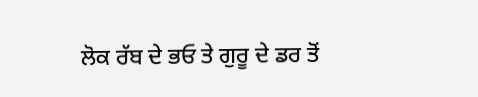ਲੋਕ ਰੱਬ ਦੇ ਭਓ ਤੇ ਗੁਰੂ ਦੇ ਡਰ ਤੋਂ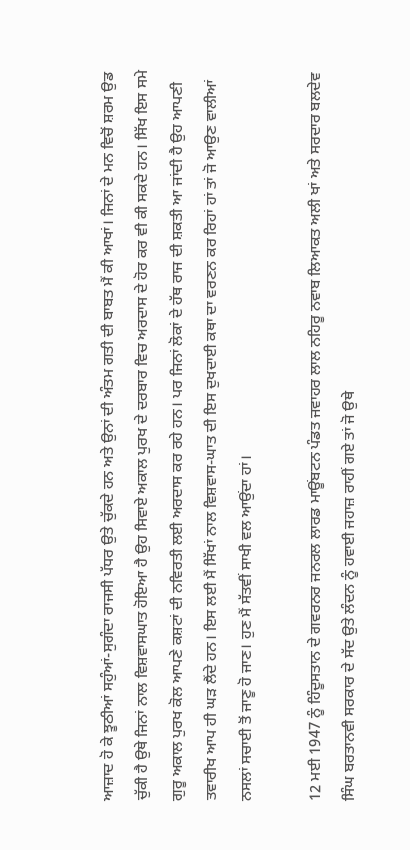ਆਜ਼ਾਦ ਹੋ ਕੇ ਝੂਠੀਆਂ ਸਹੁੰਆਂ-ਸੁਗੰਦਾ ਰਾਜਸੀ ਪੱਧਰ ਉਤੇ ਚੁੱਕਦੇ ਹਨ ਅਤੇ ਉਨਾਂ ਦੀ ਅੰਤਮ ਗਤੀ ਦੀ ਬਾਬਤ ਮੈਂ ਕੀ ਆਖਾਂ। ਜਿਨਾਂ ਦੇ ਮਨ ਵਿਚੋਂ ਸ਼ਰਮ ਉਡ ਚੁੱਕੀ ਹੈ ਉਥੇ ਜਿਨਾਂ ਨਾਲ ਵਿਸ਼ਵਾਸਘਾਤ ਹੋਇਆ ਹੈ ਉਹ ਸਿਵਾਏ ਅਕਾਲ ਪੁਰਖ ਦੇ ਦਰਬਾਰ ਵਿਚ ਅਰਦਾਸ ਦੇ ਹੋਰ ਕਰ ਵੀ ਕੀ ਸਕਦੇ ਹਨ। ਸਿੱਖ ਇਸ ਸਮੇ ਗੁਰੂ ਅਕਾਲ ਪੁਰਖ ਕੋਲ ਆਪਣੇ ਕਸ਼ਟਾਂ ਦੀ ਨਵਿਰਤੀ ਲਈ ਅਰਦਾਸ ਕਰ ਰਹੇ ਹਨ। ਪਰ ਜਿਨਾਂ ਲੋਕਾਂ ਦੇ ਹੱਥ ਰਾਜ ਦੀ ਸ਼ਕਤੀ ਆ ਜਾਂਦੀ ਹੈ ਉਹ ਆਪਣੀ ਤਵਾਰੀਖ ਆਪ ਹੀ ਘੜ ਲੈਂਦੇ ਹਨ। ਇਸ ਲਈ ਮੈਂ ਸਿੱਖਾਂ ਨਾਲ ਵਿਸ਼ਵਾਸ-ਘਾਤ ਦੀ ਇਸ ਦੁਖਦਾਈ ਕਥਾ ਦਾ ਵਰਣਨ ਕਰ ਰਿਹਾਂ ਹਾਂ ਤਾਂ ਜੋ ਆਉਣ ਵਾਲੀਆਂ ਨਸਲਾਂ ਸਚਾਈ ਤੋਂ ਜਾਣੂ ਹੋ ਜਾਣ। ਹੁਣ ਮੈਂ ਸੱਤਵੀਂ ਸਾਖੀ ਵਲ ਆਉਂਦਾ ਹਾਂ।

12 ਮਈ 1947 ਨੂੰ ਹਿੰਦੂਸਤਾਨ ਦੇ ਗਵਰਨਰ ਜਨਰਲ ਲਾਰਡ ਮਾਊਂਬਟਨ ਪੰਡਤ ਜਵਾਹਰ ਲਾਲ ਨਹਿਰੂ ਨਵਾਬ ਲਿਆਕਤ ਅਲੀ ਖਾਂ ਅਤੇ ਸਰਦਾਰ ਬਲਦੇਵ ਸਿੰਘ ਬਰਤਾਨਵੀ ਸਰਕਾਰ ਦੇ ਸੱਦ ਉਤੇ ਲੰਦਨ ਨੂੰ ਹਵਾਈ ਜਹਾਜ਼ ਰਾਹੀਂ ਗਏ ਤਾਂ ਜੋ ਉਥੇ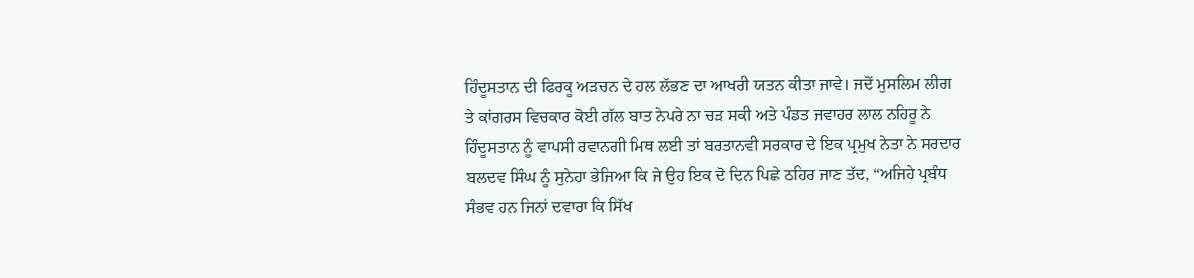ਹਿੰਦੂਸਤਾਨ ਦੀ ਫਿਰਕੂ ਅੜਚਨ ਦੇ ਹਲ ਲੱਭਣ ਦਾ ਆਖਰੀ ਯਤਨ ਕੀਤਾ ਜਾਵੇ। ਜਦੋਂ ਮੁਸਲਿਮ ਲੀਗ ਤੇ ਕਾਂਗਰਸ ਵਿਚਕਾਰ ਕੋਈ ਗੱਲ ਬਾਤ ਨੇਪਰੇ ਨਾ ਚੜ ਸਕੀ ਅਤੇ ਪੰਡਤ ਜਵਾਹਰ ਲਾਲ ਨਹਿਰੂ ਨੇ ਹਿੰਦੂਸਤਾਨ ਨੂੰ ਵਾਪਸੀ ਰਵਾਨਗੀ ਮਿਥ ਲਈ ਤਾਂ ਬਰਤਾਨਵੀ ਸਰਕਾਰ ਦੇ ਇਕ ਪ੍ਰਮੁਖ ਨੇਤਾ ਨੇ ਸਰਦਾਰ ਬਲਦਵ ਸਿੰਘ ਨੂੰ ਸੁਨੇਹਾ ਭੇਜਿਆ ਕਿ ਜੇ ਉਹ ਇਕ ਦੋ ਦਿਨ ਪਿਛੇ ਠਹਿਰ ਜਾਣ ਤੱਦ, “ਅਜਿਹੇ ਪ੍ਰਬੰਧ ਸੰਭਵ ਹਨ ਜਿਨਾਂ ਦਵਾਰਾ ਕਿ ਸਿੱਖ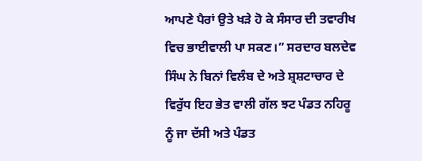ਆਪਣੇ ਪੈਰਾਂ ਉਤੇ ਖੜੇ ਹੋ ਕੇ ਸੰਸਾਰ ਦੀ ਤਵਾਰੀਖ ਵਿਚ ਭਾਈਵਾਲੀ ਪਾ ਸਕਣ।” ਸਰਦਾਰ ਬਲਦੇਵ ਸਿੰਘ ਨੇ ਬਿਨਾਂ ਵਿਲੰਬ ਦੇ ਅਤੇ ਸ਼੍ਰਸ਼ਟਾਚਾਰ ਦੇ ਵਿਰੁੱਧ ਇਹ ਭੇਤ ਵਾਲੀ ਗੱਲ ਝਟ ਪੰਡਤ ਨਹਿਰੂ ਨੂੰ ਜਾ ਦੱਸੀ ਅਤੇ ਪੰਡਤ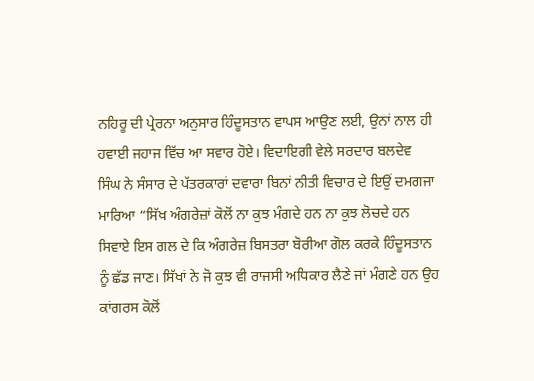ਨਹਿਰੂ ਦੀ ਪ੍ਰੇਰਨਾ ਅਨੁਸਾਰ ਹਿੰਦੂਸਤਾਨ ਵਾਪਸ ਆਉਣ ਲਈ, ਉਨਾਂ ਨਾਲ ਹੀ ਹਵਾਈ ਜਹਾਜ ਵਿੱਚ ਆ ਸਵਾਰ ਹੋਏ। ਵਿਦਾਇਗੀ ਵੇਲੇ ਸਰਦਾਰ ਬਲਦੇਵ ਸਿੰਘ ਨੇ ਸੰਸਾਰ ਦੇ ਪੱਤਰਕਾਰਾਂ ਦਵਾਰਾ ਬਿਨਾਂ ਨੀਤੀ ਵਿਚਾਰ ਦੇ ਇਉਂ ਦਮਗਜਾ ਮਾਰਿਆ “ਸਿੱਖ ਅੰਗਰੇਜ਼ਾਂ ਕੋਲੋਂ ਨਾ ਕੁਝ ਮੰਗਦੇ ਹਨ ਨਾ ਕੁਝ ਲੋਚਦੇ ਹਨ ਸਿਵਾਏ ਇਸ ਗਲ ਦੇ ਕਿ ਅੰਗਰੇਜ਼ ਬਿਸਤਰਾ ਬੋਰੀਆ ਗੋਲ ਕਰਕੇ ਹਿੰਦੂਸਤਾਨ ਨੂੰ ਛੱਡ ਜਾਣ। ਸਿੱਖਾਂ ਨੇ ਜੋ ਕੁਝ ਵੀ ਰਾਜਸੀ ਅਧਿਕਾਰ ਲੈਣੇ ਜਾਂ ਮੰਗਣੇ ਹਨ ਉਹ ਕਾਂਗਰਸ ਕੋਲੋਂ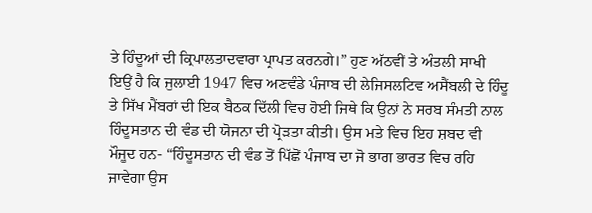ਤੇ ਹਿੰਦੂਆਂ ਦੀ ਕ੍ਰਿਪਾਲਤਾਦਵਾਰਾ ਪ੍ਰਾਪਤ ਕਰਨਗੇ।” ਹੁਣ ਅੱਠਵੀਂ ਤੇ ਅੰਤਲੀ ਸਾਖੀ ਇਉਂ ਹੈ ਕਿ ਜੁਲਾਈ 1947 ਵਿਚ ਅਣਵੰਡੇ ਪੰਜਾਬ ਦੀ ਲੇਜਿਸਲਟਿਵ ਅਸੈਂਬਲੀ ਦੇ ਹਿੰਦੂ ਤੇ ਸਿੱਖ ਮੈਂਬਰਾਂ ਦੀ ਇਕ ਬੈਠਕ ਦਿੱਲੀ ਵਿਚ ਹੋਈ ਜਿਥੇ ਕਿ ਉਨਾਂ ਨੇ ਸਰਬ ਸੰਮਤੀ ਨਾਲ ਹਿੰਦੂਸਤਾਨ ਦੀ ਵੰਡ ਦੀ ਯੋਜਨਾ ਦੀ ਪ੍ਰੋੜਤਾ ਕੀਤੀ। ਉਸ ਮਤੇ ਵਿਚ ਇਹ ਸ਼ਬਦ ਵੀ ਮੌਜੂਦ ਹਨ- “ਹਿੰਦੂਸਤਾਨ ਦੀ ਵੰਡ ਤੋਂ ਪਿੱਛੋਂ ਪੰਜਾਬ ਦਾ ਜੋ ਭਾਗ ਭਾਰਤ ਵਿਚ ਰਹਿ ਜਾਵੇਗਾ ਉਸ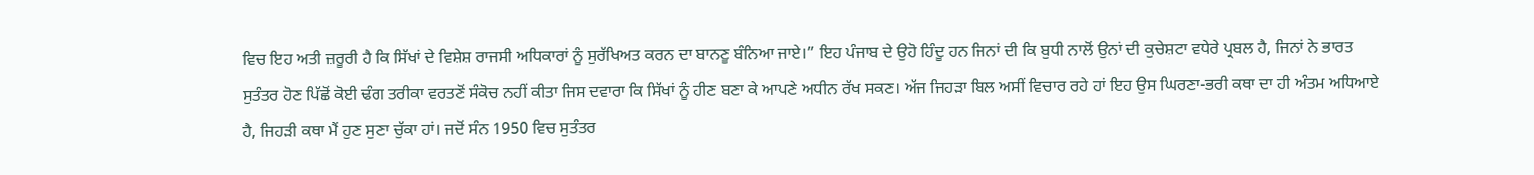ਵਿਚ ਇਹ ਅਤੀ ਜ਼ਰੂਰੀ ਹੈ ਕਿ ਸਿੱਖਾਂ ਦੇ ਵਿਸ਼ੇਸ਼ ਰਾਜਸੀ ਅਧਿਕਾਰਾਂ ਨੂੰ ਸੁਰੱਖਿਅਤ ਕਰਨ ਦਾ ਬਾਨਣੂ ਬੰਨਿਆ ਜਾਏ।” ਇਹ ਪੰਜਾਬ ਦੇ ਉਹੋ ਹਿੰਦੂ ਹਨ ਜਿਨਾਂ ਦੀ ਕਿ ਬੁਧੀ ਨਾਲੋਂ ਉਨਾਂ ਦੀ ਕੁਚੇਸ਼ਟਾ ਵਧੇਰੇ ਪ੍ਰਬਲ ਹੈ, ਜਿਨਾਂ ਨੇ ਭਾਰਤ ਸੁਤੰਤਰ ਹੋਣ ਪਿੱਛੋਂ ਕੋਈ ਢੰਗ ਤਰੀਕਾ ਵਰਤਣੋਂ ਸੰਕੋਚ ਨਹੀਂ ਕੀਤਾ ਜਿਸ ਦਵਾਰਾ ਕਿ ਸਿੱਖਾਂ ਨੂੰ ਹੀਣ ਬਣਾ ਕੇ ਆਪਣੇ ਅਧੀਨ ਰੱਖ ਸਕਣ। ਅੱਜ ਜਿਹੜਾ ਬਿਲ ਅਸੀਂ ਵਿਚਾਰ ਰਹੇ ਹਾਂ ਇਹ ਉਸ ਘਿਰਣਾ-ਭਰੀ ਕਥਾ ਦਾ ਹੀ ਅੰਤਮ ਅਧਿਆਏ ਹੈ, ਜਿਹੜੀ ਕਥਾ ਮੈਂ ਹੁਣ ਸੁਣਾ ਚੁੱਕਾ ਹਾਂ। ਜਦੋਂ ਸੰਨ 1950 ਵਿਚ ਸੁਤੰਤਰ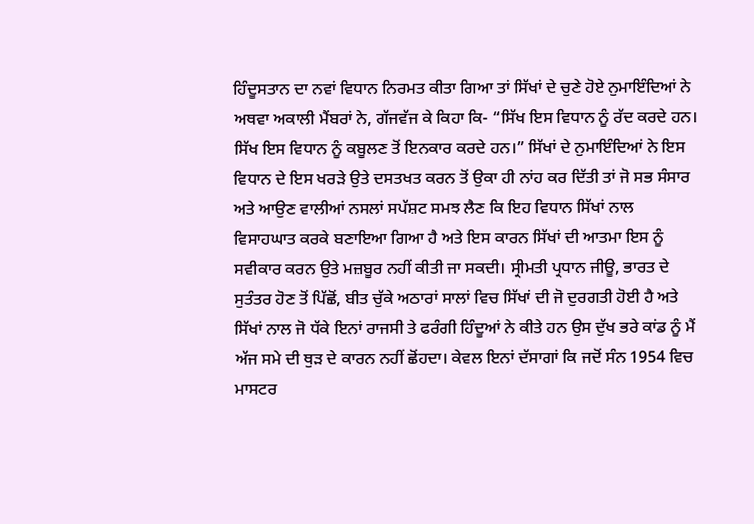ਹਿੰਦੂਸਤਾਨ ਦਾ ਨਵਾਂ ਵਿਧਾਨ ਨਿਰਮਤ ਕੀਤਾ ਗਿਆ ਤਾਂ ਸਿੱਖਾਂ ਦੇ ਚੁਣੇ ਹੋਏ ਨੁਮਾਇੰਦਿਆਂ ਨੇ ਅਥਵਾ ਅਕਾਲੀ ਮੈਂਬਰਾਂ ਨੇ, ਗੱਜਵੱਜ ਕੇ ਕਿਹਾ ਕਿ- “ਸਿੱਖ ਇਸ ਵਿਧਾਨ ਨੂੰ ਰੱਦ ਕਰਦੇ ਹਨ। ਸਿੱਖ ਇਸ ਵਿਧਾਨ ਨੂੰ ਕਬੂਲਣ ਤੋਂ ਇਨਕਾਰ ਕਰਦੇ ਹਨ।” ਸਿੱਖਾਂ ਦੇ ਨੁਮਾਇੰਦਿਆਂ ਨੇ ਇਸ ਵਿਧਾਨ ਦੇ ਇਸ ਖਰੜੇ ਉਤੇ ਦਸਤਖਤ ਕਰਨ ਤੋਂ ਉਕਾ ਹੀ ਨਾਂਹ ਕਰ ਦਿੱਤੀ ਤਾਂ ਜੋ ਸਭ ਸੰਸਾਰ ਅਤੇ ਆਉਣ ਵਾਲੀਆਂ ਨਸਲਾਂ ਸਪੱਸ਼ਟ ਸਮਝ ਲੈਣ ਕਿ ਇਹ ਵਿਧਾਨ ਸਿੱਖਾਂ ਨਾਲ ਵਿਸਾਹਘਾਤ ਕਰਕੇ ਬਣਾਇਆ ਗਿਆ ਹੈ ਅਤੇ ਇਸ ਕਾਰਨ ਸਿੱਖਾਂ ਦੀ ਆਤਮਾ ਇਸ ਨੂੰ ਸਵੀਕਾਰ ਕਰਨ ਉਤੇ ਮਜ਼ਬੂਰ ਨਹੀਂ ਕੀਤੀ ਜਾ ਸਕਦੀ। ਸ੍ਰੀਮਤੀ ਪ੍ਰਧਾਨ ਜੀਊ, ਭਾਰਤ ਦੇ ਸੁਤੰਤਰ ਹੋਣ ਤੋਂ ਪਿੱਛੋਂ, ਬੀਤ ਚੁੱਕੇ ਅਠਾਰਾਂ ਸਾਲਾਂ ਵਿਚ ਸਿੱਖਾਂ ਦੀ ਜੋ ਦੁਰਗਤੀ ਹੋਈ ਹੈ ਅਤੇ ਸਿੱਖਾਂ ਨਾਲ ਜੋ ਧੱਕੇ ਇਨਾਂ ਰਾਜਸੀ ਤੇ ਫਰੰਗੀ ਹਿੰਦੂਆਂ ਨੇ ਕੀਤੇ ਹਨ ਉਸ ਦੁੱਖ ਭਰੇ ਕਾਂਡ ਨੂੰ ਮੈਂ ਅੱਜ ਸਮੇ ਦੀ ਥੁੜ ਦੇ ਕਾਰਨ ਨਹੀਂ ਛੋਂਹਦਾ। ਕੇਵਲ ਇਨਾਂ ਦੱਸਾਗਾਂ ਕਿ ਜਦੋਂ ਸੰਨ 1954 ਵਿਚ ਮਾਸਟਰ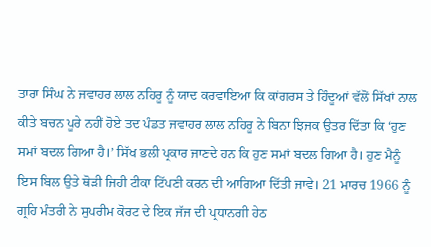ਤਾਰਾ ਸਿੰਘ ਨੇ ਜਵਾਹਰ ਲਾਲ ਨਹਿਰੂ ਨੂੰ ਯਾਦ ਕਰਵਾਇਆ ਕਿ ਕਾਂਗਰਸ ਤੇ ਹਿੰਦੂਆਂ ਵੱਲੋਂ ਸਿੱਖਾਂ ਨਾਲ ਕੀਤੇ ਬਚਨ ਪੂਰੇ ਨਹੀਂ ਹੋਏ ਤਦ ਪੰਡਤ ਜਵਾਹਰ ਲਾਲ ਨਹਿਰੂ ਨੇ ਬਿਨਾ ਝਿਜਕ ਉਤਰ ਦਿੱਤਾ ਕਿ ‘ਹੁਣ ਸਮਾਂ ਬਦਲ ਗਿਆ ਹੈ।’ ਸਿੱਖ ਭਲੀ ਪ੍ਰਕਾਰ ਜਾਣਦੇ ਹਨ ਕਿ ਹੁਣ ਸਮਾਂ ਬਦਲ ਗਿਆ ਹੈ। ਹੁਣ ਮੈਨੂੰ ਇਸ ਬਿਲ ਉਤੇ ਥੋੜੀ ਜਿਹੀ ਟੀਕਾ ਟਿੱਪਣੀ ਕਰਨ ਦੀ ਆਗਿਆ ਦਿੱਤੀ ਜਾਵੇ। 21 ਮਾਰਚ 1966 ਨੂੰ ਗ੍ਰਹਿ ਮੰਤਰੀ ਨੇ ਸੁਪਰੀਮ ਕੋਰਟ ਦੇ ਇਕ ਜੱਜ ਦੀ ਪ੍ਰਧਾਨਗੀ ਹੇਠ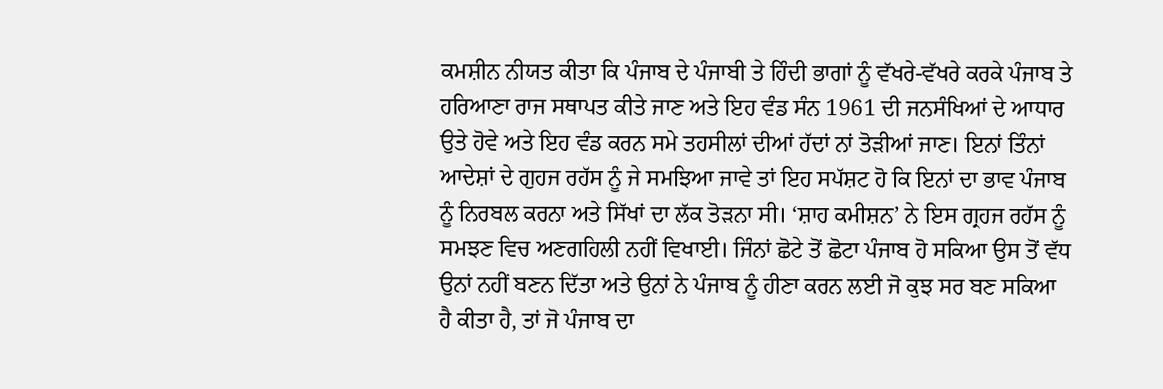ਕਮਸ਼ੀਨ ਨੀਯਤ ਕੀਤਾ ਕਿ ਪੰਜਾਬ ਦੇ ਪੰਜਾਬੀ ਤੇ ਹਿੰਦੀ ਭਾਗਾਂ ਨੂੰ ਵੱਖਰੇ-ਵੱਖਰੇ ਕਰਕੇ ਪੰਜਾਬ ਤੇ ਹਰਿਆਣਾ ਰਾਜ ਸਥਾਪਤ ਕੀਤੇ ਜਾਣ ਅਤੇ ਇਹ ਵੰਡ ਸੰਨ 1961 ਦੀ ਜਨਸੰਖਿਆਂ ਦੇ ਆਧਾਰ ਉਤੇ ਹੋਵੇ ਅਤੇ ਇਹ ਵੰਡ ਕਰਨ ਸਮੇ ਤਹਸੀਲਾਂ ਦੀਆਂ ਹੱਦਾਂ ਨਾਂ ਤੋੜੀਆਂ ਜਾਣ। ਇਨਾਂ ਤਿੰਨਾਂ ਆਦੇਸ਼ਾਂ ਦੇ ਗੁਹਜ ਰਹੱਸ ਨੂੰ ਜੇ ਸਮਝਿਆ ਜਾਵੇ ਤਾਂ ਇਹ ਸਪੱਸ਼ਟ ਹੋ ਕਿ ਇਨਾਂ ਦਾ ਭਾਵ ਪੰਜਾਬ ਨੂੰ ਨਿਰਬਲ ਕਰਨਾ ਅਤੇ ਸਿੱਖਾਂ ਦਾ ਲੱਕ ਤੋੜਨਾ ਸੀ। ‘ਸ਼ਾਹ ਕਮੀਸ਼ਨ’ ਨੇ ਇਸ ਗ੍ਰਹਜ ਰਹੱਸ ਨੂੰ ਸਮਝਣ ਵਿਚ ਅਣਗਹਿਲੀ ਨਹੀਂ ਵਿਖਾਈ। ਜਿੰਨਾਂ ਛੋਟੇ ਤੋਂ ਛੋਟਾ ਪੰਜਾਬ ਹੋ ਸਕਿਆ ਉਸ ਤੋਂ ਵੱਧ ਉਨਾਂ ਨਹੀਂ ਬਣਨ ਦਿੱਤਾ ਅਤੇ ਉਨਾਂ ਨੇ ਪੰਜਾਬ ਨੂੰ ਹੀਣਾ ਕਰਨ ਲਈ ਜੋ ਕੁਝ ਸਰ ਬਣ ਸਕਿਆ ਹੈ ਕੀਤਾ ਹੈ, ਤਾਂ ਜੋ ਪੰਜਾਬ ਦਾ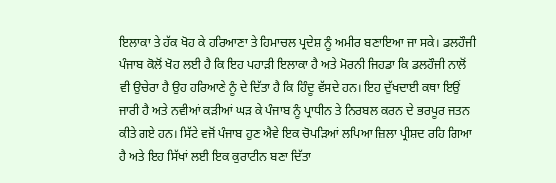ਇਲਾਕਾ ਤੇ ਹੱਕ ਖੋਹ ਕੇ ਹਰਿਆਣਾ ਤੇ ਹਿਮਾਚਲ ਪ੍ਰਦੇਸ਼ ਨੂੰ ਅਮੀਰ ਬਣਾਇਆ ਜਾ ਸਕੇ। ਡਲਹੌਜੀ ਪੰਜਾਬ ਕੋਲੋਂ ਖੋਹ ਲਈ ਹੈ ਕਿ ਇਹ ਪਹਾੜੀ ਇਲਾਕਾ ਹੈ ਅਤੇ ਮੋਰਨੀ ਜਿਹਡਾ ਕਿ ਡਲਹੌਜੀ ਨਾਲੋਂ ਵੀ ਉਚੇਰਾ ਹੈ ਉਹ ਹਰਿਆਣੇ ਨੂੰ ਦੇ ਦਿੱਤਾ ਹੈ ਕਿ ਹਿੰਦੂ ਵੱਸਦੇ ਹਨ। ਇਹ ਦੁੱਖਦਾਈ ਕਥਾ ਇਉਂ ਜਾਰੀ ਹੈ ਅਤੇ ਨਵੀਆਂ ਕੜੀਆਂ ਘੜ ਕੇ ਪੰਜਾਬ ਨੂੰ ਪ੍ਰਾਧੀਨ ਤੇ ਨਿਰਬਲ ਕਰਨ ਦੇ ਭਰਪੂਰ ਜਤਨ ਕੀਤੇ ਗਏ ਹਨ। ਸਿੱਟੇ ਵਜੋਂ ਪੰਜਾਬ ਹੁਣ ਐਵੇ ਇਕ ਚੋਪੜਿਆਂ ਲਪਿਆ ਜ਼ਿਲਾ ਪ੍ਰੀਸ਼ਦ ਰਹਿ ਗਿਆ ਹੈ ਅਤੇ ਇਹ ਸਿੱਖਾਂ ਲਈ ਇਕ ਕੁਰਾਟੀਨ ਬਣਾ ਦਿੱਤਾ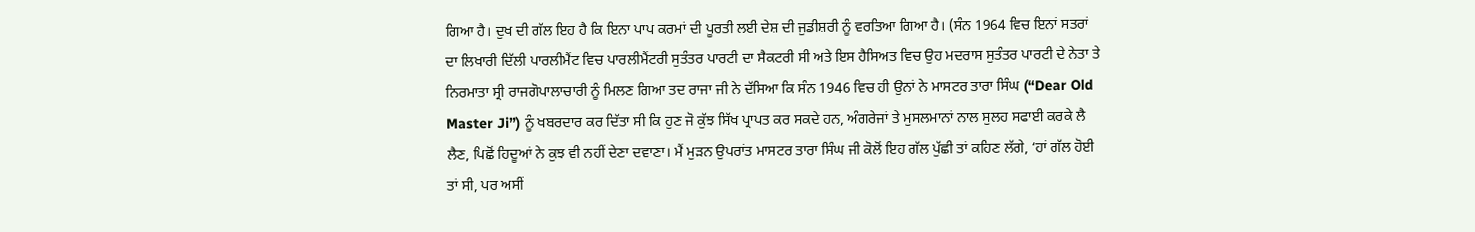ਗਿਆ ਹੈ। ਦੁਖ ਦੀ ਗੱਲ ਇਹ ਹੈ ਕਿ ਇਨਾ ਪਾਪ ਕਰਮਾਂ ਦੀ ਪੂਰਤੀ ਲਈ ਦੇਸ਼ ਦੀ ਜੁਡੀਸ਼ਰੀ ਨੂੰ ਵਰਤਿਆ ਗਿਆ ਹੈ। (ਸੰਨ 1964 ਵਿਚ ਇਨਾਂ ਸਤਰਾਂ ਦਾ ਲਿਖਾਰੀ ਦਿੱਲੀ ਪਾਰਲੀਮੈਂਟ ਵਿਚ ਪਾਰਲੀਮੈਂਟਰੀ ਸੁਤੰਤਰ ਪਾਰਟੀ ਦਾ ਸੈਕਟਰੀ ਸੀ ਅਤੇ ਇਸ ਹੈਸਿਅਤ ਵਿਚ ਉਹ ਮਦਰਾਸ ਸੁਤੰਤਰ ਪਾਰਟੀ ਦੇ ਨੇਤਾ ਤੇ ਨਿਰਮਾਤਾ ਸ੍ਰੀ ਰਾਜਗੋਪਾਲਾਚਾਰੀ ਨੂੰ ਮਿਲਣ ਗਿਆ ਤਦ ਰਾਜਾ ਜੀ ਨੇ ਦੱਸਿਆ ਕਿ ਸੰਨ 1946 ਵਿਚ ਹੀ ਉਨਾਂ ਨੇ ਮਾਸਟਰ ਤਾਰਾ ਸਿੰਘ (“Dear Old Master Ji”) ਨੂੰ ਖਬਰਦਾਰ ਕਰ ਦਿੱਤਾ ਸੀ ਕਿ ਹੁਣ ਜੋ ਕੁੱਝ ਸਿੱਖ ਪ੍ਰਾਪਤ ਕਰ ਸਕਦੇ ਹਨ, ਅੰਗਰੇਜਾਂ ਤੇ ਮੁਸਲਮਾਨਾਂ ਨਾਲ ਸੁਲਹ ਸਫਾਈ ਕਰਕੇ ਲੈ ਲੈਣ, ਪਿਛੋਂ ਹਿਦੂਆਂ ਨੇ ਕੁਝ ਵੀ ਨਹੀਂ ਦੇਣਾ ਦਵਾਣਾ। ਮੈਂ ਮੁੜਨ ਉਪਰਾਂਤ ਮਾਸਟਰ ਤਾਰਾ ਸਿੰਘ ਜੀ ਕੋਲੋਂ ਇਹ ਗੱਲ ਪੁੱਛੀ ਤਾਂ ਕਹਿਣ ਲੱਗੇ, ‘ਹਾਂ ਗੱਲ ਹੋਈ ਤਾਂ ਸੀ, ਪਰ ਅਸੀਂ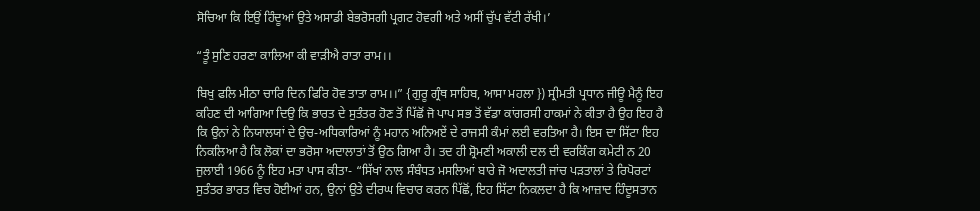ਸੋਚਿਆ ਕਿ ਇਉਂ ਹਿੰਦੂਆਂ ਉਤੇ ਅਸਾਡੀ ਬੇਭਰੋਸਗੀ ਪ੍ਰਗਟ ਹੋਵਗੀ ਅਤੇ ਅਸੀਂ ਚੁੱਪ ਵੱਟੀ ਰੱਖੀ।’

“ਤੂੰ ਸੁਣਿ ਹਰਣਾ ਕਾਲਿਆ ਕੀ ਵਾੜੀਐ ਰਾਤਾ ਰਾਮ।।

ਬਿਖੁ ਫਲਿ ਮੀਠਾ ਚਾਰਿ ਦਿਨ ਫਿਰਿ ਹੋਵ ਤਾਤਾ ਰਾਮ।।” {ਗੁਰੂ ਗ੍ਰੰਥ ਸਾਹਿਬ, ਆਸਾ ਮਹਲਾ }) ਸ੍ਰੀਮਤੀ ਪ੍ਰਧਾਨ ਜੀਊ ਮੈਨੂੰ ਇਹ ਕਹਿਣ ਦੀ ਆਗਿਆ ਦਿਉ ਕਿ ਭਾਰਤ ਦੇ ਸੁਤੰਤਰ ਹੋਣ ਤੋਂ ਪਿੱਛੋਂ ਜੋ ਪਾਪ ਸਭ ਤੋਂ ਵੱਡਾ ਕਾਂਗਰਸੀ ਹਾਕਮਾਂ ਨੇ ਕੀਤਾ ਹੈ ਉਹ ਇਹ ਹੈ ਕਿ ਉਨਾਂ ਨੇ ਨਿਯਾਲਯਾਂ ਦੇ ਉਚ-ਅਧਿਕਾਰਿਆਂ ਨੂੰ ਮਹਾਨ ਅਨਿਅਏਂ ਦੇ ਰਾਜਸੀ ਕੰਮਾਂ ਲਈ ਵਰਤਿਆ ਹੈ। ਇਸ ਦਾ ਸਿੱਟਾ ਇਹ ਨਿਕਲਿਆ ਹੈ ਕਿ ਲੋਕਾਂ ਦਾ ਭਰੋਸਾ ਅਦਾਲਾਤਾਂ ਤੋਂ ਉਠ ਗਿਆ ਹੈ। ਤਦ ਹੀ ਸ਼੍ਰੋਮਣੀ ਅਕਾਲੀ ਦਲ ਦੀ ਵਰਕਿੰਗ ਕਮੇਟੀ ਨ 20 ਜੁਲਾਈ 1966 ਨੂੰ ਇਹ ਮਤਾ ਪਾਸ ਕੀਤਾ- “ਸਿੱਖਾਂ ਨਾਲ ਸੰਬੰਧਤ ਮਸਲਿਆਂ ਬਾਰੇ ਜੋ ਅਦਾਲਤੀ ਜਾਂਚ ਪੜਤਾਲਾਂ ਤੇ ਰਿਪੋਰਟਾਂ ਸੁਤੰਤਰ ਭਾਰਤ ਵਿਚ ਹੋਈਆਂ ਹਨ, ਉਨਾਂ ਉਤੇ ਦੀਰਘ ਵਿਚਾਰ ਕਰਨ ਪਿੱਛੋਂ, ਇਹ ਸਿੱਟਾ ਨਿਕਲਦਾ ਹੈ ਕਿ ਆਜ਼ਾਦ ਹਿੰਦੂਸਤਾਨ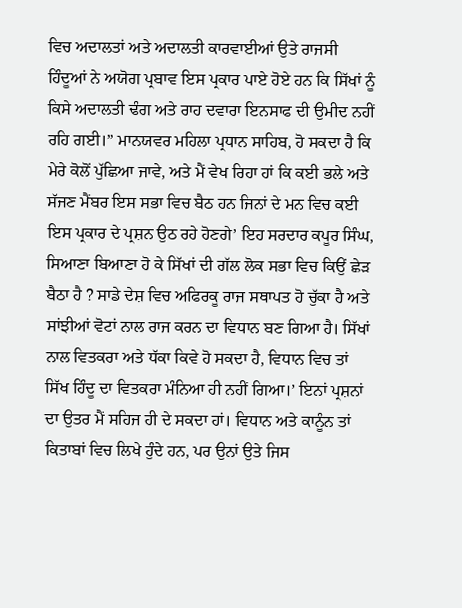ਵਿਚ ਅਦਾਲਤਾਂ ਅਤੇ ਅਦਾਲਤੀ ਕਾਰਵਾਈਆਂ ਉਤੇ ਰਾਜਸੀ ਹਿੰਦੂਆਂ ਨੇ ਅਯੋਗ ਪ੍ਰਬਾਵ ਇਸ ਪ੍ਰਕਾਰ ਪਾਏ ਹੋਏ ਹਨ ਕਿ ਸਿੱਖਾਂ ਨੂੰ ਕਿਸੇ ਅਦਾਲਤੀ ਢੰਗ ਅਤੇ ਰਾਹ ਦਵਾਰਾ ਇਨਸਾਫ ਦੀ ਉਮੀਦ ਨਹੀਂ ਰਹਿ ਗਈ।” ਮਾਨਯਵਰ ਮਹਿਲਾ ਪ੍ਰਧਾਨ ਸਾਹਿਬ, ਹੋ ਸਕਦਾ ਹੈ ਕਿ ਮੇਰੇ ਕੋਲੋਂ ਪੁੱਛਿਆ ਜਾਵੇ, ਅਤੇ ਮੈਂ ਵੇਖ ਰਿਹਾ ਹਾਂ ਕਿ ਕਈ ਭਲੇ ਅਤੇ ਸੱਜਣ ਮੈਂਬਰ ਇਸ ਸਭਾ ਵਿਚ ਬੈਠ ਹਨ ਜਿਨਾਂ ਦੇ ਮਨ ਵਿਚ ਕਈ ਇਸ ਪ੍ਰਕਾਰ ਦੇ ਪ੍ਰਸ਼ਨ ਉਠ ਰਹੇ ਹੋਣਗੇ’ ਇਹ ਸਰਦਾਰ ਕਪੂਰ ਸਿੰਘ, ਸਿਆਣਾ ਬਿਆਣਾ ਹੋ ਕੇ ਸਿੱਖਾਂ ਦੀ ਗੱਲ ਲੋਕ ਸਭਾ ਵਿਚ ਕਿਉਂ ਛੇੜ ਬੈਠਾ ਹੈ ? ਸਾਡੇ ਦੇਸ਼ ਵਿਚ ਅਫਿਰਕੂ ਰਾਜ ਸਥਾਪਤ ਹੋ ਚੁੱਕਾ ਹੈ ਅਤੇ ਸਾਂਝੀਆਂ ਵੋਟਾਂ ਨਾਲ ਰਾਜ ਕਰਨ ਦਾ ਵਿਧਾਨ ਬਣ ਗਿਆ ਹੈ। ਸਿੱਖਾਂ ਨਾਲ ਵਿਤਕਰਾ ਅਤੇ ਧੱਕਾ ਕਿਵੇ ਹੋ ਸਕਦਾ ਹੈ, ਵਿਧਾਨ ਵਿਚ ਤਾਂ ਸਿੱਖ ਹਿੰਦੂ ਦਾ ਵਿਤਕਰਾ ਮੰਨਿਆ ਹੀ ਨਹੀਂ ਗਿਆ।’ ਇਨਾਂ ਪ੍ਰਸ਼ਨਾਂ ਦਾ ਉਤਰ ਮੈਂ ਸਹਿਜ ਹੀ ਦੇ ਸਕਦਾ ਹਾਂ। ਵਿਧਾਨ ਅਤੇ ਕਾਨੂੰਨ ਤਾਂ ਕਿਤਾਬਾਂ ਵਿਚ ਲਿਖੇ ਹੁੰਦੇ ਹਨ, ਪਰ ਉਨਾਂ ਉਤੇ ਜਿਸ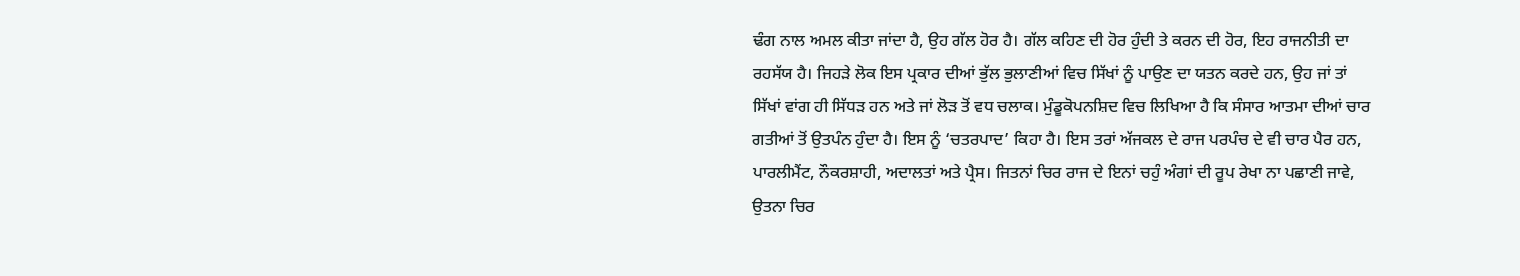ਢੰਗ ਨਾਲ ਅਮਲ ਕੀਤਾ ਜਾਂਦਾ ਹੈ, ਉਹ ਗੱਲ ਹੋਰ ਹੈ। ਗੱਲ ਕਹਿਣ ਦੀ ਹੋਰ ਹੁੰਦੀ ਤੇ ਕਰਨ ਦੀ ਹੋਰ, ਇਹ ਰਾਜਨੀਤੀ ਦਾ ਰਹਸੱਯ ਹੈ। ਜਿਹੜੇ ਲੋਕ ਇਸ ਪ੍ਰਕਾਰ ਦੀਆਂ ਭੁੱਲ ਭੁਲਾਣੀਆਂ ਵਿਚ ਸਿੱਖਾਂ ਨੂੰ ਪਾਉਣ ਦਾ ਯਤਨ ਕਰਦੇ ਹਨ, ਉਹ ਜਾਂ ਤਾਂ ਸਿੱਖਾਂ ਵਾਂਗ ਹੀ ਸਿੱਧੜ ਹਨ ਅਤੇ ਜਾਂ ਲੋੜ ਤੋਂ ਵਧ ਚਲਾਕ। ਮੁੰਡੂਕੋਪਨਸ਼ਿਦ ਵਿਚ ਲਿਖਿਆ ਹੈ ਕਿ ਸੰਸਾਰ ਆਤਮਾ ਦੀਆਂ ਚਾਰ ਗਤੀਆਂ ਤੋਂ ਉਤਪੰਨ ਹੁੰਦਾ ਹੈ। ਇਸ ਨੂੰ ‘ਚਤਰਪਾਦ’ ਕਿਹਾ ਹੈ। ਇਸ ਤਰਾਂ ਅੱਜਕਲ ਦੇ ਰਾਜ ਪਰਪੰਚ ਦੇ ਵੀ ਚਾਰ ਪੈਰ ਹਨ, ਪਾਰਲੀਮੈਂਟ, ਨੌਕਰਸ਼ਾਹੀ, ਅਦਾਲਤਾਂ ਅਤੇ ਪ੍ਰੈਸ। ਜਿਤਨਾਂ ਚਿਰ ਰਾਜ ਦੇ ਇਨਾਂ ਚਹੁੰ ਅੰਗਾਂ ਦੀ ਰੂਪ ਰੇਖਾ ਨਾ ਪਛਾਣੀ ਜਾਵੇ, ਉਤਨਾ ਚਿਰ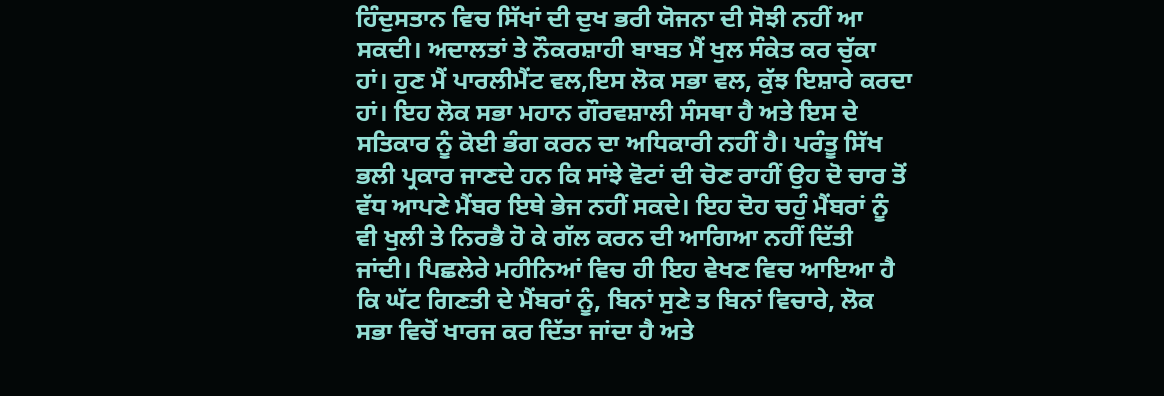ਹਿੰਦੁਸਤਾਨ ਵਿਚ ਸਿੱਖਾਂ ਦੀ ਦੁਖ ਭਰੀ ਯੋਜਨਾ ਦੀ ਸੋਝੀ ਨਹੀਂ ਆ ਸਕਦੀ। ਅਦਾਲਤਾਂ ਤੇ ਨੌਕਰਸ਼ਾਹੀ ਬਾਬਤ ਮੈਂ ਖੁਲ ਸੰਕੇਤ ਕਰ ਚੁੱਕਾ ਹਾਂ। ਹੁਣ ਮੈਂ ਪਾਰਲੀਮੈਂਟ ਵਲ,ਇਸ ਲੋਕ ਸਭਾ ਵਲ, ਕੁੱਝ ਇਸ਼ਾਰੇ ਕਰਦਾ ਹਾਂ। ਇਹ ਲੋਕ ਸਭਾ ਮਹਾਨ ਗੌਰਵਸ਼ਾਲੀ ਸੰਸਥਾ ਹੈ ਅਤੇ ਇਸ ਦੇ ਸਤਿਕਾਰ ਨੂੰ ਕੋਈ ਭੰਗ ਕਰਨ ਦਾ ਅਧਿਕਾਰੀ ਨਹੀਂ ਹੈ। ਪਰੰਤੂ ਸਿੱਖ ਭਲੀ ਪ੍ਰਕਾਰ ਜਾਣਦੇ ਹਨ ਕਿ ਸਾਂਝੇ ਵੋਟਾਂ ਦੀ ਚੋਣ ਰਾਹੀਂ ਉਹ ਦੋ ਚਾਰ ਤੋਂ ਵੱਧ ਆਪਣੇ ਮੈਂਬਰ ਇਥੇ ਭੇਜ ਨਹੀਂ ਸਕਦੇ। ਇਹ ਦੋਹ ਚਹੁੰ ਮੈਂਬਰਾਂ ਨੂੰ ਵੀ ਖੁਲੀ ਤੇ ਨਿਰਭੈ ਹੋ ਕੇ ਗੱਲ ਕਰਨ ਦੀ ਆਗਿਆ ਨਹੀਂ ਦਿੱਤੀ ਜਾਂਦੀ। ਪਿਛਲੇਰੇ ਮਹੀਨਿਆਂ ਵਿਚ ਹੀ ਇਹ ਵੇਖਣ ਵਿਚ ਆਇਆ ਹੈ ਕਿ ਘੱਟ ਗਿਣਤੀ ਦੇ ਮੈਂਬਰਾਂ ਨੂੰ, ਬਿਨਾਂ ਸੁਣੇ ਤ ਬਿਨਾਂ ਵਿਚਾਰੇ, ਲੋਕ ਸਭਾ ਵਿਚੋਂ ਖਾਰਜ ਕਰ ਦਿੱਤਾ ਜਾਂਦਾ ਹੈ ਅਤੇ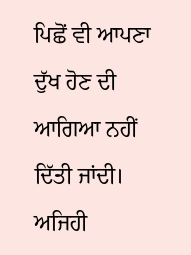ਪਿਛੋਂ ਵੀ ਆਪਣਾ ਦੁੱਖ ਹੋਣ ਦੀ ਆਗਿਆ ਨਹੀਂ ਦਿੱਤੀ ਜਾਂਦੀ। ਅਜਿਹੀ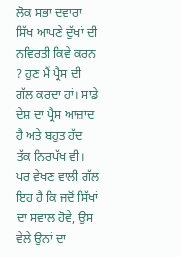ਲੋਕ ਸਭਾ ਦਵਾਰਾ ਸਿੱਖ ਆਪਣੇ ਦੁੱਖਾਂ ਦੀ ਨਵਿਰਤੀ ਕਿਵੇ ਕਰਨ ? ਹੁਣ ਮੈਂ ਪ੍ਰੈਸ ਦੀ ਗੱਲ ਕਰਦਾ ਹਾਂ। ਸਾਡੇ ਦੇਸ਼ ਦਾ ਪ੍ਰੈਸ ਆਜ਼ਾਦ ਹੈ ਅਤੇ ਬਹੁਤ ਹੱਦ ਤੱਕ ਨਿਰਪੱਖ ਵੀ। ਪਰ ਵੇਖਣ ਵਾਲੀ ਗੱਲ ਇਹ ਹੈ ਕਿ ਜਦੋਂ ਸਿੱਖਾਂ ਦਾ ਸਵਾਲ ਹੋਵੇ, ਉਸ ਵੇਲੇ ਉਨਾਂ ਦਾ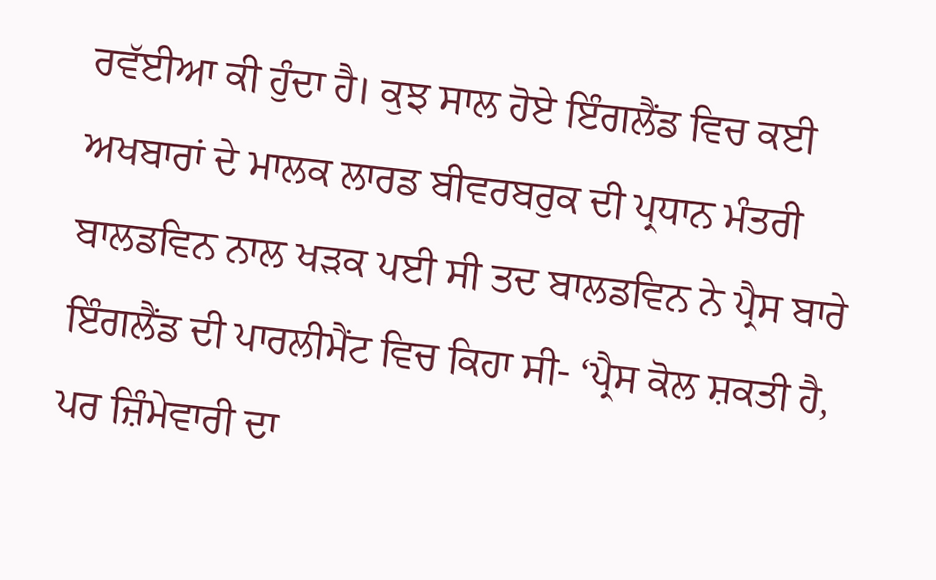ਰਵੱਈਆ ਕੀ ਹੁੰਦਾ ਹੈ। ਕੁਝ ਸਾਲ ਹੋਏ ਇੰਗਲੈਂਡ ਵਿਚ ਕਈ ਅਖਬਾਰਾਂ ਦੇ ਮਾਲਕ ਲਾਰਡ ਬੀਵਰਬਰੁਕ ਦੀ ਪ੍ਰਧਾਨ ਮੰਤਰੀ ਬਾਲਡਵਿਨ ਨਾਲ ਖੜਕ ਪਈ ਸੀ ਤਦ ਬਾਲਡਵਿਨ ਨੇ ਪ੍ਰੈਸ ਬਾਰੇ ਇੰਗਲੈਂਡ ਦੀ ਪਾਰਲੀਮੈਂਟ ਵਿਚ ਕਿਹਾ ਸੀ- ‘ਪ੍ਰੈਸ ਕੋਲ ਸ਼ਕਤੀ ਹੈ, ਪਰ ਜ਼ਿੰਮੇਵਾਰੀ ਦਾ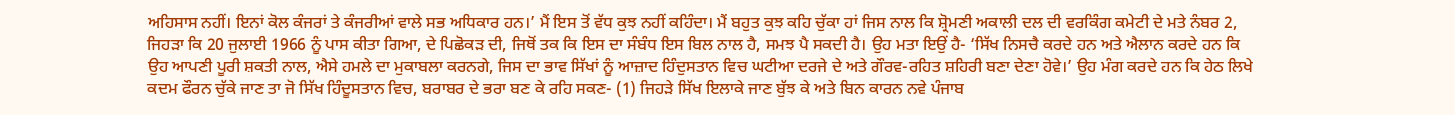ਅਹਿਸਾਸ ਨਹੀਂ। ਇਨਾਂ ਕੋਲ ਕੰਜਰਾਂ ਤੇ ਕੰਜਰੀਆਂ ਵਾਲੇ ਸਭ ਅਧਿਕਾਰ ਹਨ।’ ਮੈਂ ਇਸ ਤੋਂ ਵੱਧ ਕੁਝ ਨਹੀਂ ਕਹਿੰਦਾ। ਮੈਂ ਬਹੁਤ ਕੁਝ ਕਹਿ ਚੁੱਕਾ ਹਾਂ ਜਿਸ ਨਾਲ ਕਿ ਸ਼੍ਰੋਮਣੀ ਅਕਾਲੀ ਦਲ ਦੀ ਵਰਕਿੰਗ ਕਮੇਟੀ ਦੇ ਮਤੇ ਨੰਬਰ 2, ਜਿਹੜਾ ਕਿ 20 ਜੁਲਾਈ 1966 ਨੂੰ ਪਾਸ ਕੀਤਾ ਗਿਆ, ਦੇ ਪਿਛੋਕੜ ਦੀ, ਜਿਥੋਂ ਤਕ ਕਿ ਇਸ ਦਾ ਸੰਬੰਧ ਇਸ ਬਿਲ ਨਾਲ ਹੈ, ਸਮਝ ਪੈ ਸਕਦੀ ਹੈ। ਉਹ ਮਤਾ ਇਉਂ ਹੈ- ‘ਸਿੱਖ ਨਿਸਚੈ ਕਰਦੇ ਹਨ ਅਤੇ ਐਲਾਨ ਕਰਦੇ ਹਨ ਕਿ ਉਹ ਆਪਣੀ ਪੂਰੀ ਸ਼ਕਤੀ ਨਾਲ, ਐਸੇ ਹਮਲੇ ਦਾ ਮੁਕਾਬਲਾ ਕਰਨਗੇ, ਜਿਸ ਦਾ ਭਾਵ ਸਿੱਖਾਂ ਨੂੰ ਆਜ਼ਾਦ ਹਿੰਦੁਸਤਾਨ ਵਿਚ ਘਟੀਆ ਦਰਜੇ ਦੇ ਅਤੇ ਗੌਰਵ-ਰਹਿਤ ਸ਼ਹਿਰੀ ਬਣਾ ਦੇਣਾ ਹੋਵੇ।’ ਉਹ ਮੰਗ ਕਰਦੇ ਹਨ ਕਿ ਹੇਠ ਲਿਖੇ ਕਦਮ ਫੌਰਨ ਚੁੱਕੇ ਜਾਣ ਤਾ ਜੋ ਸਿੱਖ ਹਿੰਦੂਸਤਾਨ ਵਿਚ, ਬਰਾਬਰ ਦੇ ਭਰਾ ਬਣ ਕੇ ਰਹਿ ਸਕਣ- (1) ਜਿਹੜੇ ਸਿੱਖ ਇਲਾਕੇ ਜਾਣ ਬੁੱਝ ਕੇ ਅਤੇ ਬਿਨ ਕਾਰਨ ਨਵੇ ਪੰਜਾਬ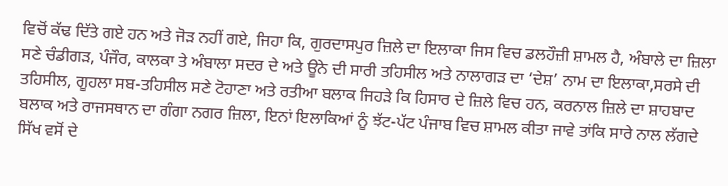ਵਿਚੋਂ ਕੱਢ ਦਿੱਤੇ ਗਏ ਹਨ ਅਤੇ ਜੋੜ ਨਹੀਂ ਗਏ, ਜਿਹਾ ਕਿ, ਗੁਰਦਾਸਪੁਰ ਜ਼ਿਲੇ ਦਾ ਇਲਾਕਾ ਜਿਸ ਵਿਚ ਡਲਹੌਜ਼ੀ ਸ਼ਾਮਲ ਹੈ, ਅੰਬਾਲੇ ਦਾ ਜ਼ਿਲਾ ਸਣੇ ਚੰਡੀਗੜ, ਪੰਜੌਰ, ਕਾਲਕਾ ਤੇ ਅੰਬਾਲਾ ਸਦਰ ਦੇ ਅਤੇ ਊਨੇ ਦੀ ਸਾਰੀ ਤਹਿਸੀਲ ਅਤੇ ਨਾਲਾਗੜ ਦਾ ‘ਦੇਸ਼’ ਨਾਮ ਦਾ ਇਲਾਕਾ,ਸਰਸੇ ਦੀ ਤਹਿਸੀਲ, ਗੂਹਲਾ ਸਬ-ਤਹਿਸੀਲ ਸਣੇ ਟੋਹਾਣਾ ਅਤੇ ਰਤੀਆ ਬਲਾਕ ਜਿਹੜੇ ਕਿ ਹਿਸਾਰ ਦੇ ਜ਼ਿਲੇ ਵਿਚ ਹਨ, ਕਰਨਾਲ ਜ਼ਿਲੇ ਦਾ ਸ਼ਾਹਬਾਦ ਬਲਾਕ ਅਤੇ ਰਾਜਸਥਾਨ ਦਾ ਗੰਗਾ ਨਗਰ ਜ਼ਿਲਾ, ਇਨਾਂ ਇਲਾਕਿਆਂ ਨੂੰ ਝੱਟ-ਪੱਟ ਪੰਜਾਬ ਵਿਚ ਸ਼ਾਮਲ ਕੀਤਾ ਜਾਵੇ ਤਾਂਕਿ ਸਾਰੇ ਨਾਲ ਲੱਗਦੇ ਸਿੱਖ ਵਸੋਂ ਦੇ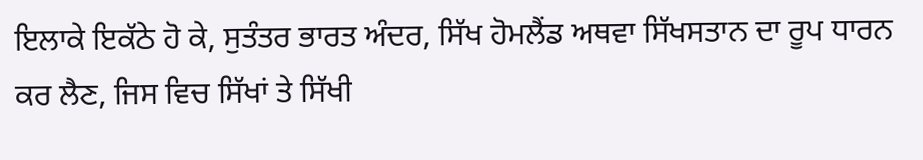ਇਲਾਕੇ ਇਕੱਠੇ ਹੋ ਕੇ, ਸੁਤੰਤਰ ਭਾਰਤ ਅੰਦਰ, ਸਿੱਖ ਹੋਮਲੈਂਡ ਅਥਵਾ ਸਿੱਖਸਤਾਨ ਦਾ ਰੂਪ ਧਾਰਨ ਕਰ ਲੈਣ, ਜਿਸ ਵਿਚ ਸਿੱਖਾਂ ਤੇ ਸਿੱਖੀ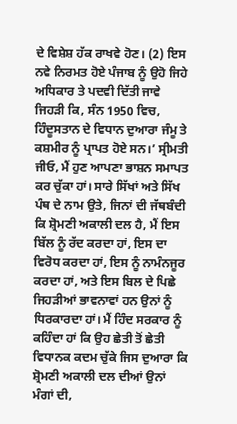ਦੇ ਵਿਸ਼ੇਸ਼ ਹੱਕ ਰਾਖਵੇ ਹੋਣ। (2) ਇਸ ਨਵੇ ਨਿਰਮਤ ਹੋਏ ਪੰਜਾਬ ਨੂੰ ਉਹੋ ਜਿਹੇ ਅਧਿਕਾਰ ਤੇ ਪਦਵੀ ਦਿੱਤੀ ਜਾਵੇ ਜਿਹੜੀ ਕਿ, ਸੰਨ 1950 ਵਿਚ, ਹਿੰਦੂਸਤਾਨ ਦੇ ਵਿਧਾਨ ਦੁਆਰਾ ਜੰਮੂ ਤੇ ਕਸ਼ਮੀਰ ਨੂੰ ਪ੍ਰਾਪਤ ਹੋਏ ਸਨ।’ ਸ੍ਰੀਮਤੀ ਜੀਓ, ਮੈਂ ਹੁਣ ਆਪਣਾ ਭਾਸ਼ਨ ਸਮਾਪਤ ਕਰ ਚੁੱਕਾ ਹਾਂ। ਸਾਰੇ ਸਿੱਖਾਂ ਅਤੇ ਸਿੱਖ ਪੰਥ ਦੇ ਨਾਮ ਉਤੇ, ਜਿਨਾਂ ਦੀ ਜੱਥਬੰਦੀ ਕਿ ਸ਼੍ਰੋਮਣੀ ਅਕਾਲੀ ਦਲ ਹੈ, ਮੈਂ ਇਸ ਬਿੱਲ ਨੂੰ ਰੱਦ ਕਰਦਾ ਹਾਂ, ਇਸ ਦਾ ਵਿਰੋਧ ਕਰਦਾ ਹਾਂ, ਇਸ ਨੂੰ ਨਾਮੰਨਜੂਰ ਕਰਦਾ ਹਾਂ, ਅਤੇ ਇਸ ਬਿਲ ਦੇ ਪਿਛੇ ਜਿਹੜੀਆਂ ਭਾਵਨਾਵਾਂ ਹਨ ਉਨਾਂ ਨੂੰ ਧਿਰਕਾਰਦਾ ਹਾਂ। ਮੈਂ ਹਿੰਦ ਸਰਕਾਰ ਨੂੰ ਕਹਿੰਦਾ ਹਾਂ ਕਿ ਉਹ ਛੇਤੀ ਤੋਂ ਛੇਤੀ ਵਿਧਾਨਕ ਕਦਮ ਚੁੱਕੇ ਜਿਸ ਦੁਆਰਾ ਕਿ ਸ਼੍ਰੋਮਣੀ ਅਕਾਲੀ ਦਲ ਦੀਆਂ ਉਨਾਂ ਮੰਗਾਂ ਦੀ,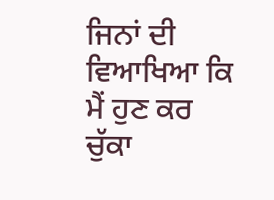ਜਿਨਾਂ ਦੀ ਵਿਆਖਿਆ ਕਿ ਮੈਂ ਹੁਣ ਕਰ ਚੁੱਕਾ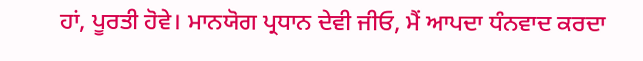ਹਾਂ, ਪੂਰਤੀ ਹੋਵੇ। ਮਾਨਯੋਗ ਪ੍ਰਧਾਨ ਦੇਵੀ ਜੀਓ, ਮੈਂ ਆਪਦਾ ਧੰਨਵਾਦ ਕਰਦਾ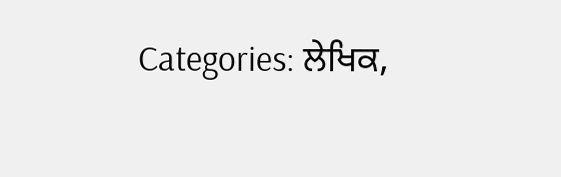Categories: ਲੇਖਿਕ,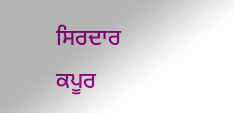ਸਿਰਦਾਰ ਕਪੂਰ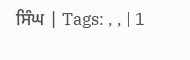ਸਿੰਘ | Tags: , , | 1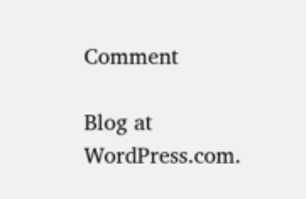Comment

Blog at WordPress.com.